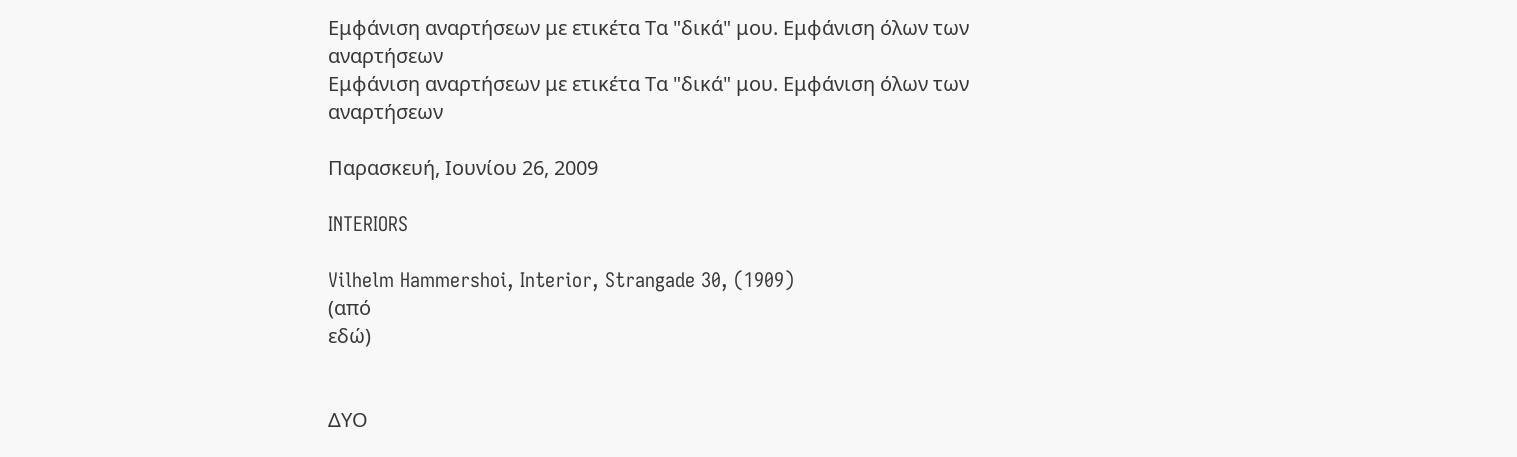Εμφάνιση αναρτήσεων με ετικέτα Τα "δικά" μου. Εμφάνιση όλων των αναρτήσεων
Εμφάνιση αναρτήσεων με ετικέτα Τα "δικά" μου. Εμφάνιση όλων των αναρτήσεων

Παρασκευή, Ιουνίου 26, 2009

INTERIORS

Vilhelm Hammershoi, Interior, Strangade 30, (1909)
(από
εδώ)


ΔΥΟ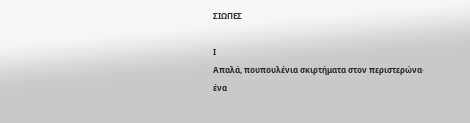ΣΙΩΠΕΣ

Ι
Απαλά, πουπουλένια σκιρτήματα στον περιστερώνα∙
ένα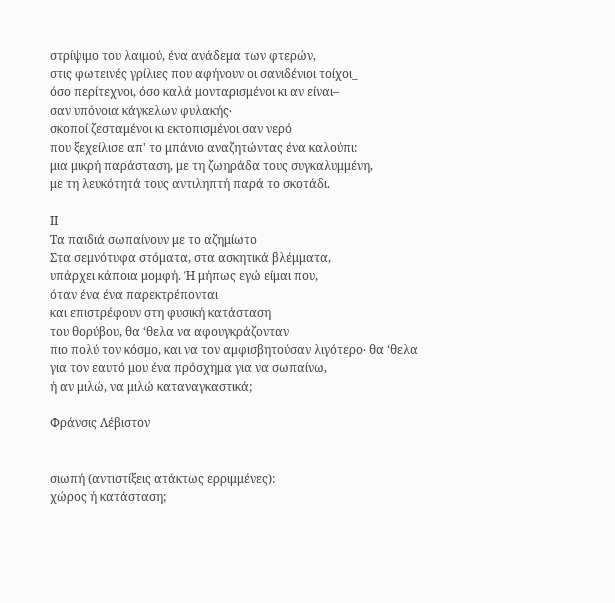στρίψιμο του λαιμού, ένα ανάδεμα των φτερών,
στις φωτεινές γρίλιες που αφήνουν οι σανιδένιοι τοίχοι_
όσο περίτεχνοι, όσο καλά μονταρισμένοι κι αν είναι–
σαν υπόνοια κάγκελων φυλακής∙
σκοποί ζεσταμένοι κι εκτοπισμένοι σαν νερό
που ξεχείλισε απ' το μπάνιο αναζητώντας ένα καλούπι:
μια μικρή παράσταση, με τη ζωηράδα τους συγκαλυμμένη,
με τη λευκότητά τους αντιληπτή παρά το σκοτάδι.

ΙΙ
Τα παιδιά σωπαίνουν με το αζημίωτο
Στα σεμνότυφα στόματα, στα ασκητικά βλέμματα,
υπάρχει κάποια μομφή. Ή μήπως εγώ είμαι που,
όταν ένα ένα παρεκτρέπονται
και επιστρέφουν στη φυσική κατάσταση
του θορύβου, θα ‘θελα να αφουγκράζονταν
πιο πολύ τον κόσμο, και να τον αμφισβητούσαν λιγότερο∙ θα ‘θελα
για τον εαυτό μου ένα πρόσχημα για να σωπαίνω,
ή αν μιλώ, να μιλώ καταναγκαστικά;

Φράνσις Λέβιστον


σιωπή (αντιστίξεις ατάκτως ερριμμένες):
χώρος ή κατάσταση;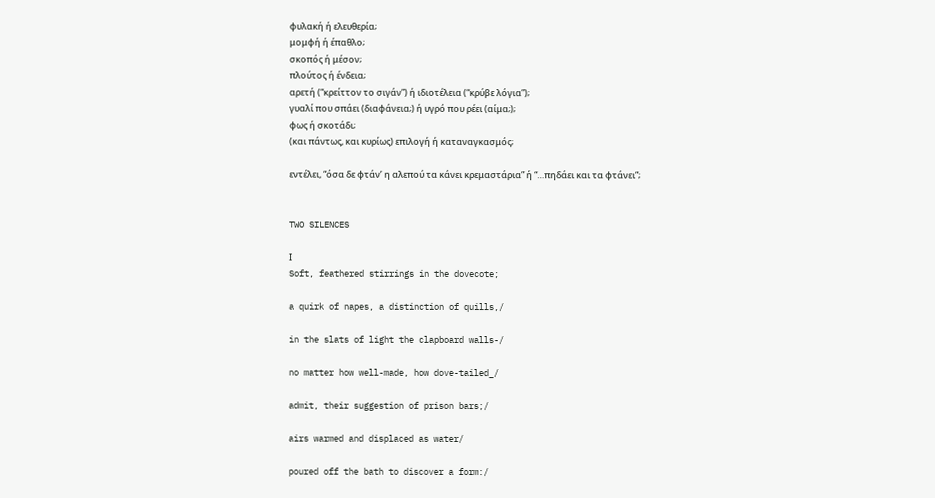φυλακή ή ελευθερία;
μομφή ή έπαθλο;
σκοπός ή μέσον;
πλούτος ή ένδεια;
αρετή (“κρείττον το σιγάν”) ή ιδιοτέλεια (“κρύβε λόγια”);
γυαλί που σπάει (διαφάνεια;) ή υγρό που ρέει (αίμα;);
φως ή σκοτάδι;
(και πάντως, και κυρίως) επιλογή ή καταναγκασμός;

εντέλει, “όσα δε φτάν’ η αλεπού τα κάνει κρεμαστάρια” ή “…πηδάει και τα φτάνει”;


TWO SILENCES

Ι
Soft, feathered stirrings in the dovecote;

a quirk of napes, a distinction of quills,/

in the slats of light the clapboard walls-/

no matter how well-made, how dove-tailed_/

admit, their suggestion of prison bars;/

airs warmed and displaced as water/

poured off the bath to discover a form:/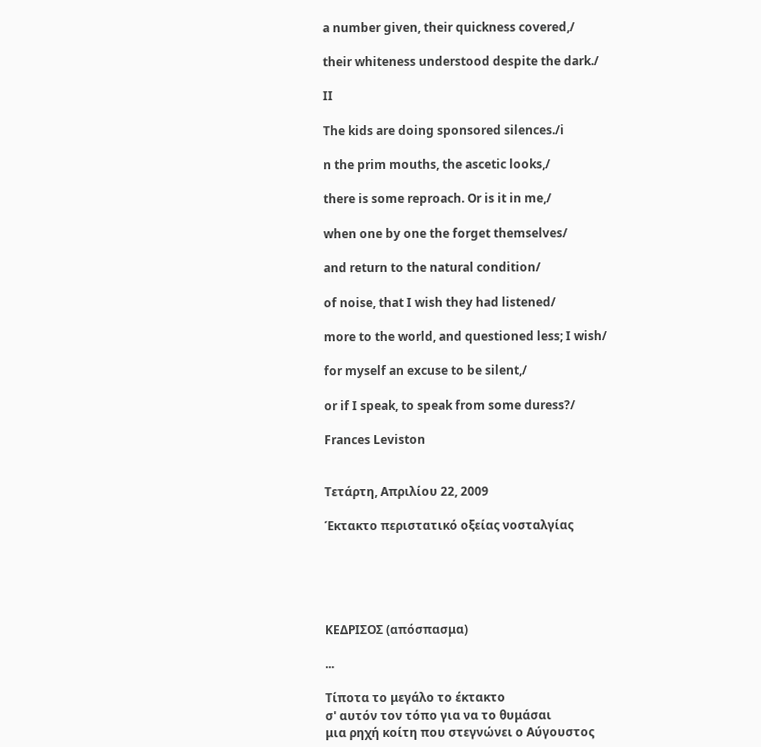a number given, their quickness covered,/

their whiteness understoοd despite the dark./

II

The kids are doing sponsored silences./i

n the prim mouths, the ascetic looks,/

there is some reproach. Or is it in me,/

when one by one the forget themselves/

and return to the natural condition/

of noise, that I wish they had listened/

more to the world, and questioned less; I wish/

for myself an excuse to be silent,/

or if I speak, to speak from some duress?/

Frances Leviston


Τετάρτη, Απριλίου 22, 2009

Έκτακτο περιστατικό οξείας νοσταλγίας





ΚΕΔΡΙΣΟΣ (απόσπασμα)

...

Τίποτα το μεγάλο το έκτακτο
σ' αυτόν τον τόπο για να το θυμάσαι
μια ρηχή κοίτη που στεγνώνει ο Αύγουστος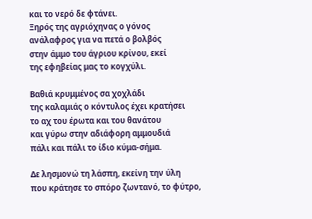και το νερό δε φτάνει.
Ξηρός της αγριόχηνας ο γόνος
ανάλαφρος για να πετά ο βολβός
στην άμμο του άγριου κρίνου, εκεί
της εφηβείας μας το κογχύλι.

Βαθιά κρυμμένος σα χοχλάδι
της καλαμιάς ο κόντυλος έχει κρατήσει
το αχ του έρωτα και του θανάτου
και γύρω στην αδιάφορη αμμουδιά
πάλι και πάλι το ίδιο κύμα-σήμα.

Δε λησμονώ τη λάσπη, εκείνη την ύλη
που κράτησε το σπόρο ζωντανό, το φύτρο,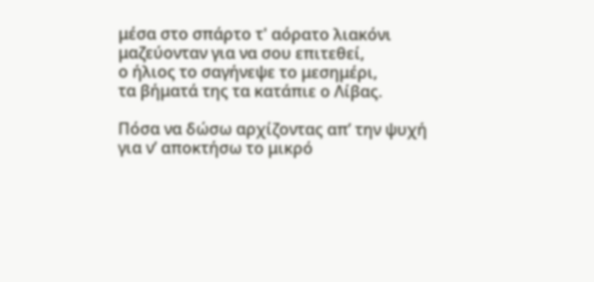μέσα στο σπάρτο τ' αόρατο λιακόνι
μαζεύονταν για να σου επιτεθεί,
ο ήλιος το σαγήνεψε το μεσημέρι,
τα βήματά της τα κατάπιε ο Λίβας.

Πόσα να δώσω αρχίζοντας απ’ την ψυχή
για ν’ αποκτήσω το μικρό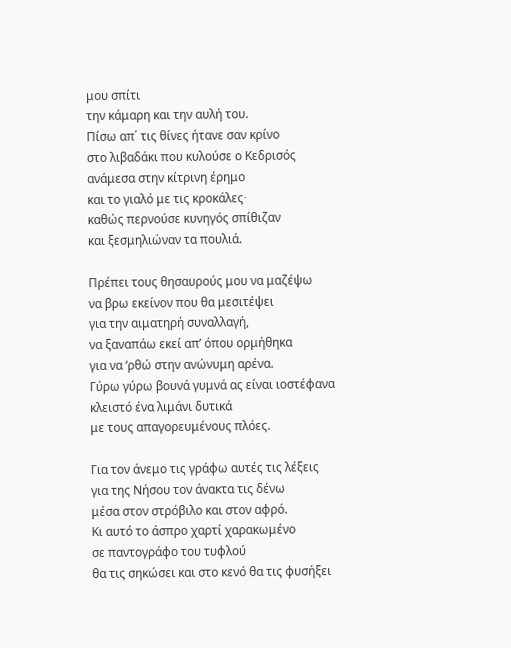μου σπίτι
την κάμαρη και την αυλή του.
Πίσω απ΄ τις θίνες ήτανε σαν κρίνο
στο λιβαδάκι που κυλούσε ο Κεδρισός
ανάμεσα στην κίτρινη έρημο
και το γιαλό με τις κροκάλες∙
καθώς περνούσε κυνηγός σπίθιζαν
και ξεσμηλιώναν τα πουλιά.

Πρέπει τους θησαυρούς μου να μαζέψω
να βρω εκείνον που θα μεσιτέψει
για την αιματηρή συναλλαγή,
να ξαναπάω εκεί απ’ όπου ορμήθηκα
για να ‘ρθώ στην ανώνυμη αρένα.
Γύρω γύρω βουνά γυμνά ας είναι ιοστέφανα
κλειστό ένα λιμάνι δυτικά
με τους απαγορευμένους πλόες.

Για τον άνεμο τις γράφω αυτές τις λέξεις
για της Νήσου τον άνακτα τις δένω
μέσα στον στρόβιλο και στον αφρό.
Κι αυτό το άσπρο χαρτί χαρακωμένο
σε παντογράφο του τυφλού
θα τις σηκώσει και στο κενό θα τις φυσήξει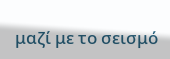μαζί με το σεισμό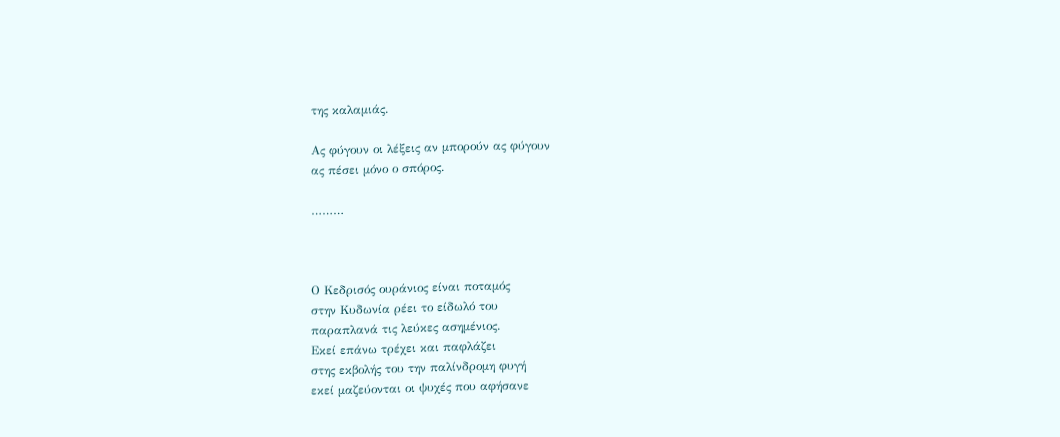της καλαμιάς.

Ας φύγουν οι λέξεις αν μπορούν ας φύγουν
ας πέσει μόνο ο σπόρος.

………



Ο Κεδρισός ουράνιος είναι ποταμός
στην Κυδωνία ρέει το είδωλό του
παραπλανά τις λεύκες ασημένιος.
Εκεί επάνω τρέχει και παφλάζει
στης εκβολής του την παλίνδρομη φυγή
εκεί μαζεύονται οι ψυχές που αφήσανε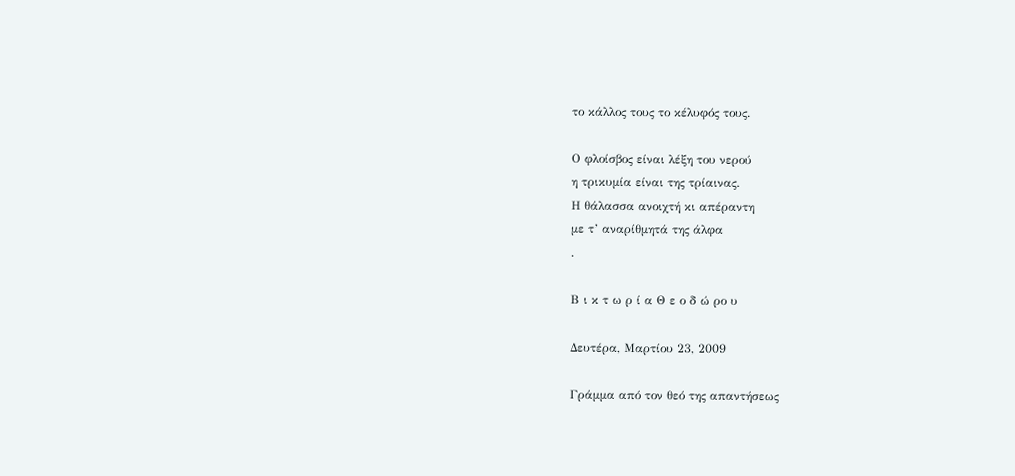το κάλλος τους το κέλυφός τους.

Ο φλοίσβος είναι λέξη του νερού
η τρικυμία είναι της τρίαινας.
Η θάλασσα ανοιχτή κι απέραντη
με τ’ αναρίθμητά της άλφα
.

Β ι κ τ ω ρ ί α Θ ε ο δ ώ ρο υ

Δευτέρα, Μαρτίου 23, 2009

Γράμμα από τον θεό της απαντήσεως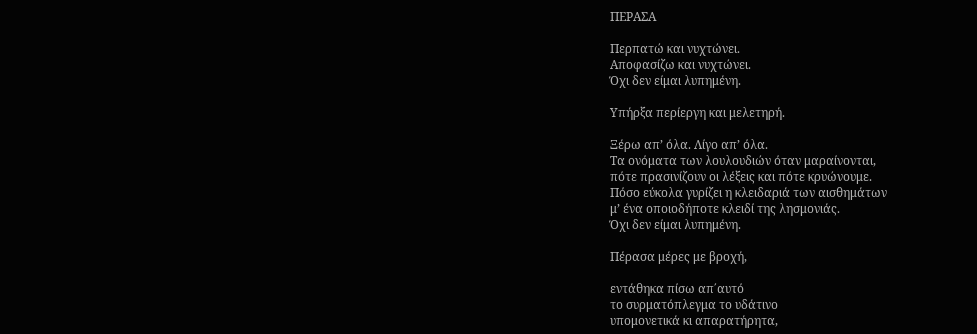ΠΕΡΑΣΑ

Περπατώ και νυχτώνει.
Αποφασίζω και νυχτώνει.
Όχι δεν είμαι λυπημένη.

Υπήρξα περίεργη και μελετηρή.

Ξέρω απ’ όλα. Λίγο απ’ όλα.
Τα ονόματα των λουλουδιών όταν μαραίνονται,
πότε πρασινίζουν οι λέξεις και πότε κρυώνουμε.
Πόσο εύκολα γυρίζει η κλειδαριά των αισθημάτων
μ’ ένα οποιοδήποτε κλειδί της λησμονιάς.
Όχι δεν είμαι λυπημένη.

Πέρασα μέρες με βροχή,

εντάθηκα πίσω απ΄αυτό
το συρματόπλεγμα το υδάτινο
υπομονετικά κι απαρατήρητα,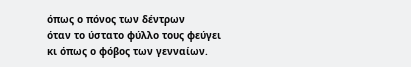όπως ο πόνος των δέντρων
όταν το ύστατο φύλλο τους φεύγει
κι όπως ο φόβος των γενναίων.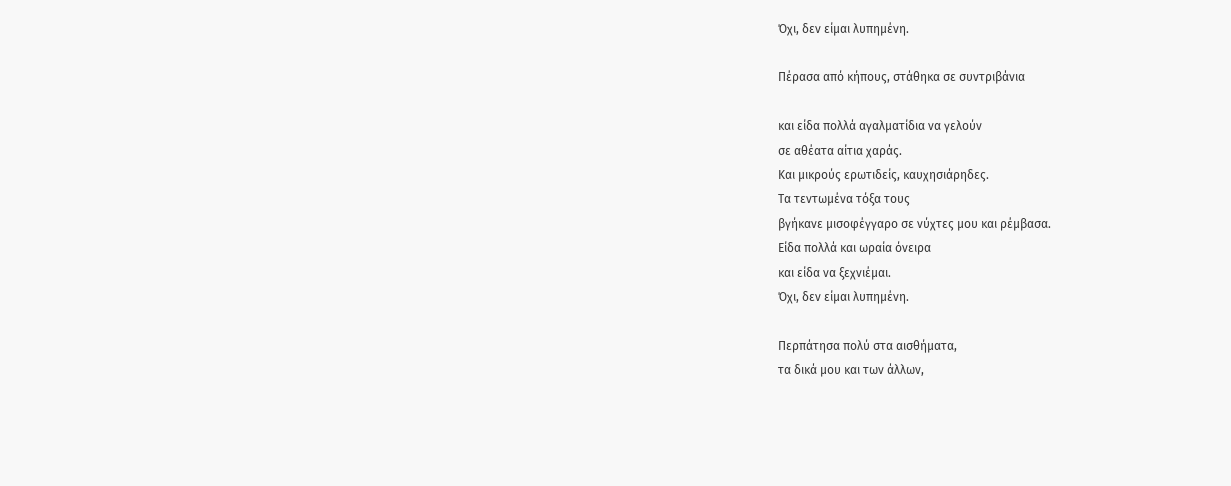Όχι, δεν είμαι λυπημένη.

Πέρασα από κήπους, στάθηκα σε συντριβάνια

και είδα πολλά αγαλματίδια να γελούν
σε αθέατα αίτια χαράς.
Και μικρούς ερωτιδείς, καυχησιάρηδες.
Τα τεντωμένα τόξα τους
βγήκανε μισοφέγγαρο σε νύχτες μου και ρέμβασα.
Είδα πολλά και ωραία όνειρα
και είδα να ξεχνιέμαι.
Όχι, δεν είμαι λυπημένη.

Περπάτησα πολύ στα αισθήματα,
τα δικά μου και των άλλων,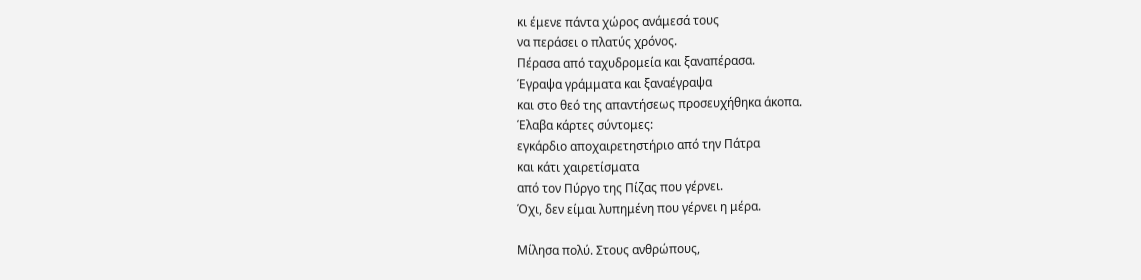κι έμενε πάντα χώρος ανάμεσά τους
να περάσει ο πλατύς χρόνος.
Πέρασα από ταχυδρομεία και ξαναπέρασα.
Έγραψα γράμματα και ξαναέγραψα
και στο θεό της απαντήσεως προσευχήθηκα άκοπα.
Έλαβα κάρτες σύντομες:
εγκάρδιο αποχαιρετηστήριο από την Πάτρα
και κάτι χαιρετίσματα
από τον Πύργο της Πίζας που γέρνει.
Όχι, δεν είμαι λυπημένη που γέρνει η μέρα.

Μίλησα πολύ. Στους ανθρώπους,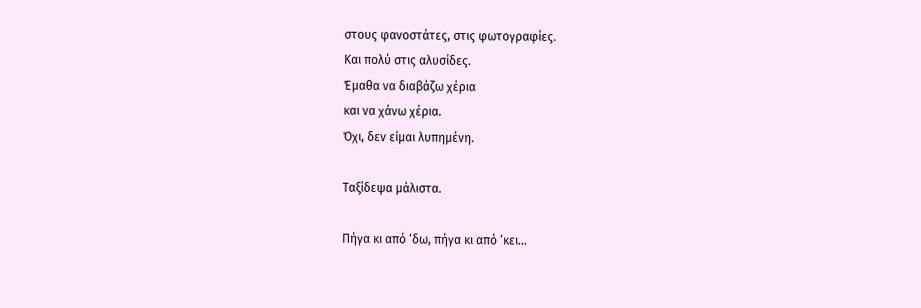στους φανοστάτες, στις φωτογραφίες.
Και πολύ στις αλυσίδες.
Έμαθα να διαβάζω χέρια
και να χάνω χέρια.
Όχι, δεν είμαι λυπημένη.

Ταξίδεψα μάλιστα.

Πήγα κι από ‘δω, πήγα κι από ‘κει…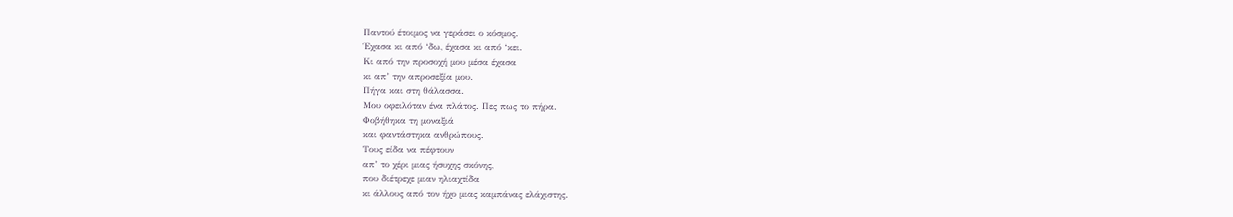Παντού έτοιμος να γεράσει ο κόσμος.
Έχασα κι από ‘δω, έχασα κι από ‘κει.
Κι από την προσοχή μου μέσα έχασα
κι απ’ την απροσεξία μου.
Πήγα και στη θάλασσα.
Μου οφειλόταν ένα πλάτος. Πες πως το πήρα.
Φοβήθηκα τη μοναξιά
και φαντάστηκα ανθρώπους.
Τους είδα να πέφτουν
απ’ το χέρι μιας ήσυχης σκόνης,
που διέτρεχε μιαν ηλιαχτίδα
κι άλλους από τον ήχο μιας καμπάνας ελάχιστης.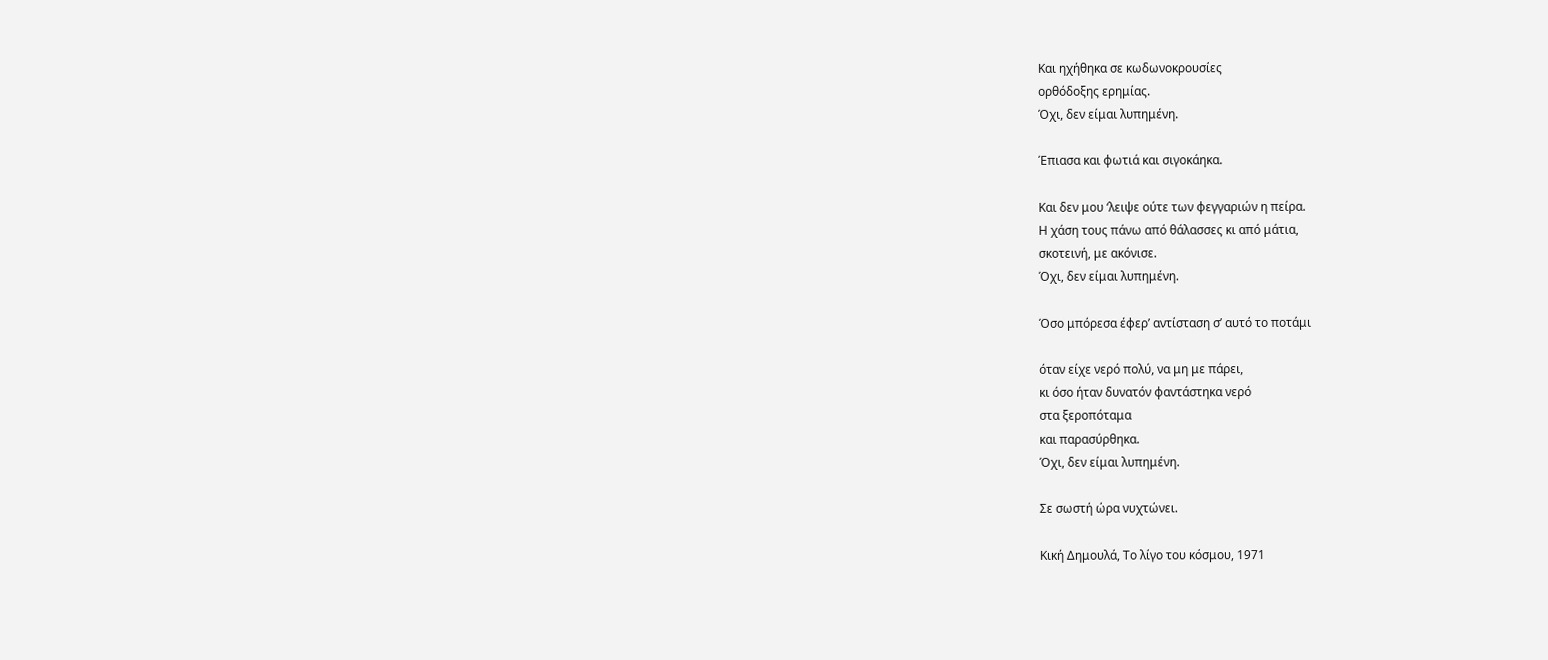Και ηχήθηκα σε κωδωνοκρουσίες
ορθόδοξης ερημίας.
Όχι, δεν είμαι λυπημένη.

Έπιασα και φωτιά και σιγοκάηκα.

Και δεν μου ‘λειψε ούτε των φεγγαριών η πείρα.
Η χάση τους πάνω από θάλασσες κι από μάτια,
σκοτεινή, με ακόνισε.
Όχι, δεν είμαι λυπημένη.

Όσο μπόρεσα έφερ’ αντίσταση σ’ αυτό το ποτάμι

όταν είχε νερό πολύ, να μη με πάρει,
κι όσο ήταν δυνατόν φαντάστηκα νερό
στα ξεροπόταμα
και παρασύρθηκα.
Όχι, δεν είμαι λυπημένη.

Σε σωστή ώρα νυχτώνει.

Κική Δημουλά, Το λίγο του κόσμου, 1971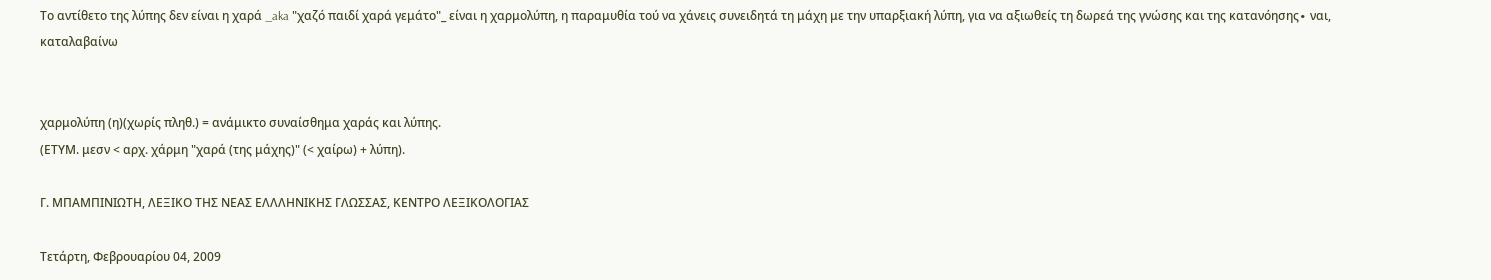Το αντίθετο της λύπης δεν είναι η χαρά _aka "χαζό παιδί χαρά γεμάτο"_ είναι η χαρμολύπη, η παραμυθία τού να χάνεις συνειδητά τη μάχη με την υπαρξιακή λύπη, για να αξιωθείς τη δωρεά της γνώσης και της κατανόησης∙ ναι, καταλαβαίνω


χαρμολύπη (η)(χωρίς πληθ.) = ανάμικτο συναίσθημα χαράς και λύπης.
(ΕΤΥΜ. μεσν < αρχ. χάρμη "χαρά (της μάχης)" (< χαίρω) + λύπη).

Γ. ΜΠΑΜΠΙΝΙΩΤΗ, ΛΕΞΙΚΟ ΤΗΣ ΝΕΑΣ ΕΛΛΛΗΝΙΚΗΣ ΓΛΩΣΣΑΣ, ΚΕΝΤΡΟ ΛΕΞΙΚΟΛΟΓΙΑΣ

Τετάρτη, Φεβρουαρίου 04, 2009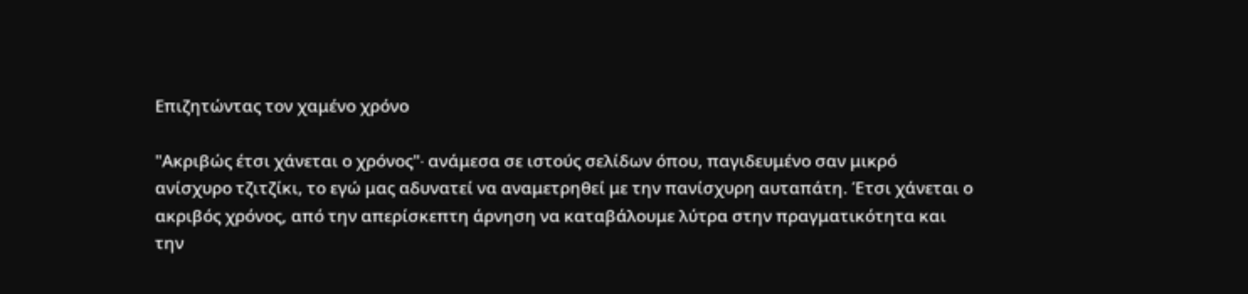Επιζητώντας τον χαμένο χρόνο

"Ακριβώς έτσι χάνεται ο χρόνος"∙ ανάμεσα σε ιστούς σελίδων όπου, παγιδευμένο σαν μικρό ανίσχυρο τζιτζίκι, το εγώ μας αδυνατεί να αναμετρηθεί με την πανίσχυρη αυταπάτη. Έτσι χάνεται ο ακριβός χρόνος, από την απερίσκεπτη άρνηση να καταβάλουμε λύτρα στην πραγματικότητα και την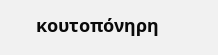κουτοπόνηρη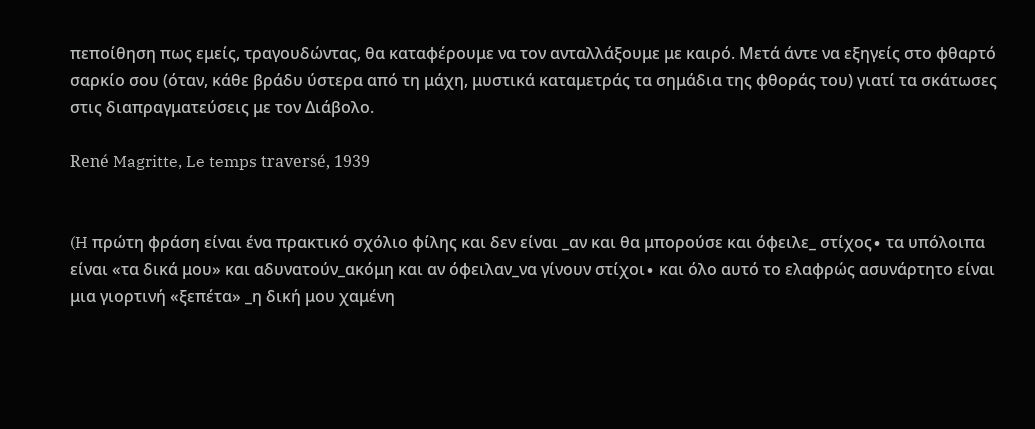πεποίθηση πως εμείς, τραγουδώντας, θα καταφέρουμε να τον ανταλλάξουμε με καιρό. Μετά άντε να εξηγείς στο φθαρτό σαρκίο σου (όταν, κάθε βράδυ ύστερα από τη μάχη, μυστικά καταμετράς τα σημάδια της φθοράς του) γιατί τα σκάτωσες στις διαπραγματεύσεις με τον Διάβολο.

René Magritte, Le temps traversé, 1939


(H πρώτη φράση είναι ένα πρακτικό σχόλιο φίλης και δεν είναι _αν και θα μπορούσε και όφειλε_ στίχος∙ τα υπόλοιπα είναι «τα δικά μου» και αδυνατούν_ακόμη και αν όφειλαν_να γίνουν στίχοι∙ και όλο αυτό το ελαφρώς ασυνάρτητο είναι μια γιορτινή «ξεπέτα» _η δική μου χαμένη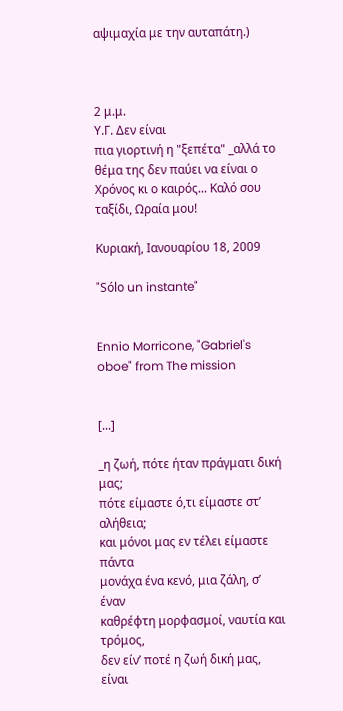αψιμαχία με την αυταπάτη.)



2 μ.μ.
Υ.Γ. Δεν είναι
πια γιορτινή η "ξεπέτα" _αλλά το θέμα της δεν παύει να είναι ο Χρόνος κι ο καιρός... Καλό σου ταξίδι, Ωραία μου!

Κυριακή, Ιανουαρίου 18, 2009

"Sólo un instante"


Ennio Morricone, "Gabriel's oboe" from The mission


[...]

_η ζωή, πότε ήταν πράγματι δική μας;
πότε είμαστε ό,τι είμαστε στ’ αλήθεια;
και μόνοι μας εν τέλει είμαστε πάντα
μονάχα ένα κενό, μια ζάλη, σ’ έναν
καθρέφτη μορφασμοί, ναυτία και τρόμος,
δεν είν’ ποτέ η ζωή δική μας, είναι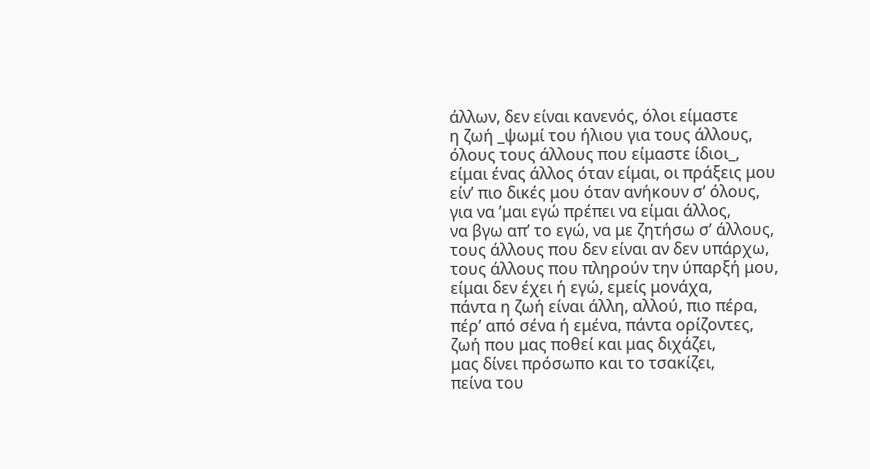άλλων, δεν είναι κανενός, όλοι είμαστε
η ζωή _ψωμί του ήλιου για τους άλλους,
όλους τους άλλους που είμαστε ίδιοι_,
είμαι ένας άλλος όταν είμαι, οι πράξεις μου
είν’ πιο δικές μου όταν ανήκουν σ’ όλους,
για να ’μαι εγώ πρέπει να είμαι άλλος,
να βγω απ’ το εγώ, να με ζητήσω σ’ άλλους,
τους άλλους που δεν είναι αν δεν υπάρχω,
τους άλλους που πληρούν την ύπαρξή μου,
είμαι δεν έχει ή εγώ, εμείς μονάχα,
πάντα η ζωή είναι άλλη, αλλού, πιο πέρα,
πέρ’ από σένα ή εμένα, πάντα ορίζοντες,
ζωή που μας ποθεί και μας διχάζει,
μας δίνει πρόσωπο και το τσακίζει,
πείνα του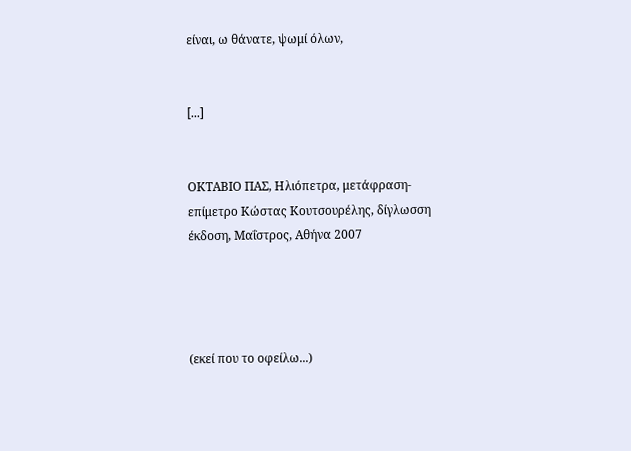είναι, ω θάνατε, ψωμί όλων,


[...]


ΟΚΤΑΒΙΟ ΠΑΣ, Ηλιόπετρα, μετάφραση-επίμετρο Κώστας Κουτσουρέλης, δίγλωσση έκδοση, Μαΐστρος, Αθήνα 2007




(εκεί που το οφείλω...)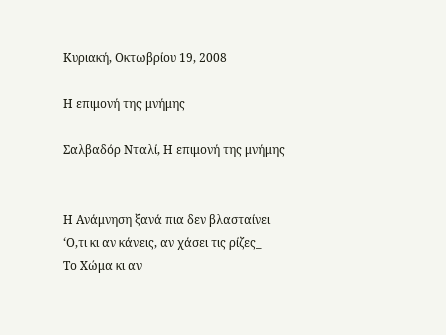Κυριακή, Οκτωβρίου 19, 2008

Η επιμονή της μνήμης

Σαλβαδόρ Νταλί, Η επιμονή της μνήμης


Η Ανάμνηση ξανά πια δεν βλασταίνει
‘Ο,τι κι αν κάνεις, αν χάσει τις ρίζες_
Το Χώμα κι αν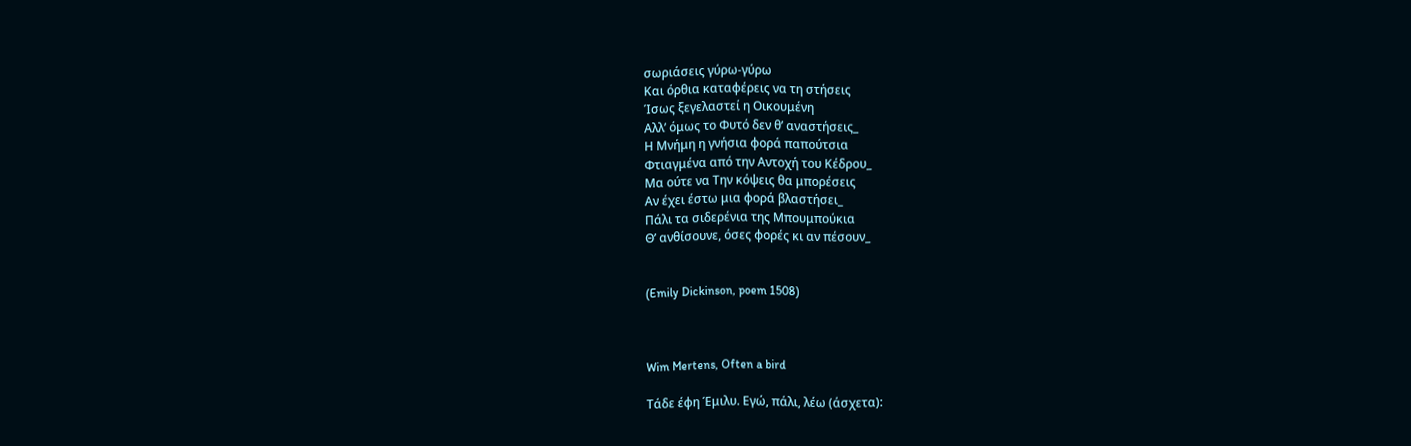σωριάσεις γύρω-γύρω
Και όρθια καταφέρεις να τη στήσεις
Ίσως ξεγελαστεί η Οικουμένη
Αλλ’ όμως το Φυτό δεν θ’ αναστήσεις_
Η Μνήμη η γνήσια φορά παπούτσια
Φτιαγμένα από την Αντοχή του Κέδρου_
Μα ούτε να Την κόψεις θα μπορέσεις
Αν έχει έστω μια φορά βλαστήσει_
Πάλι τα σιδερένια της Μπουμπούκια
Θ’ ανθίσουνε, όσες φορές κι αν πέσουν_


(Emily Dickinson, poem 1508)



Wim Mertens, Often a bird

Τάδε έφη Έμιλυ. Εγώ, πάλι, λέω (άσχετα):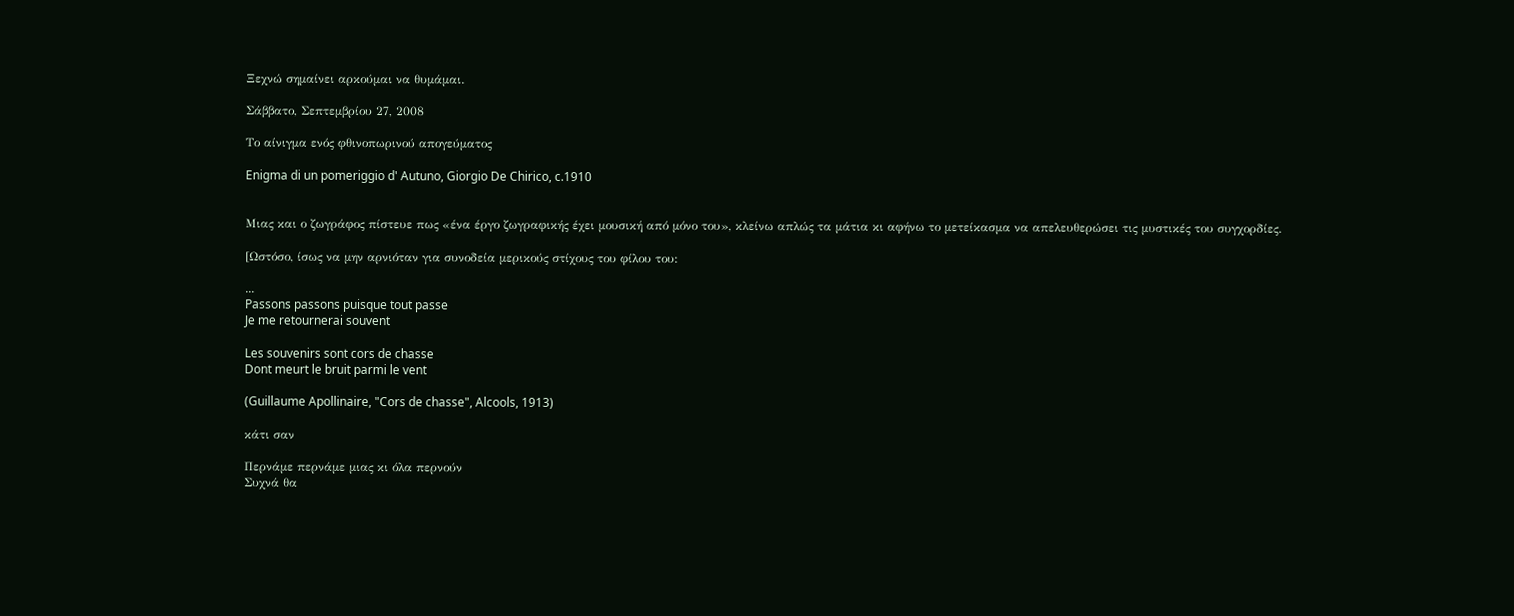Ξεχνώ σημαίνει αρκούμαι να θυμάμαι.

Σάββατο, Σεπτεμβρίου 27, 2008

Το αίνιγμα ενός φθινοπωρινού απογεύματος

Enigma di un pomeriggio d' Autuno, Giorgio De Chirico, c.1910


Μιας και ο ζωγράφος πίστευε πως «ένα έργο ζωγραφικής έχει μουσική από μόνο του», κλείνω απλώς τα μάτια κι αφήνω το μετείκασμα να απελευθερώσει τις μυστικές του συγχορδίες.

[Ωστόσο, ίσως να μην αρνιόταν για συνοδεία μερικούς στίχους του φίλου του:

...
Passons passons puisque tout passe
Je me retournerai souvent

Les souvenirs sont cors de chasse
Dont meurt le bruit parmi le vent

(Guillaume Apollinaire, "Cors de chasse", Alcools, 1913)

κάτι σαν

Περνάμε περνάμε μιας κι όλα περνούν
Συχνά θα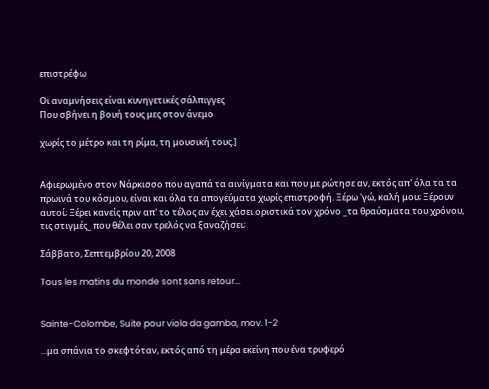επιστρέφω

Οι αναμνήσεις είναι κυνηγετικές σάλπιγγες
Που σβήνει η βουή τους μες στον άνεμο

χωρίς το μέτρο και τη ρίμα, τη μουσική τους.]


Αφιερωμένο στον Νάρκισσο που αγαπά τα αινίγματα και που με ρώτησε αν, εκτός απ' όλα τα τα πρωινά του κόσμου, είναι και όλα τα απογεύματα χωρίς επιστροφή. Ξέρω 'γώ, καλή μου; Ξέρουν αυτοί; Ξέρει κανείς πριν απ' το τέλος αν έχει χάσει οριστικά τον χρόνο _τα θραύσματα του χρόνου, τις στιγμές_ που θέλει σαν τρελός να ξαναζήσει;

Σάββατο, Σεπτεμβρίου 20, 2008

Tous les matins du monde sont sans retour...


Sainte-Colombe, Suite pour viola da gamba, mov. 1-2

...μα σπάνια το σκεφτόταν, εκτός από τη μέρα εκείνη που ένα τρυφερό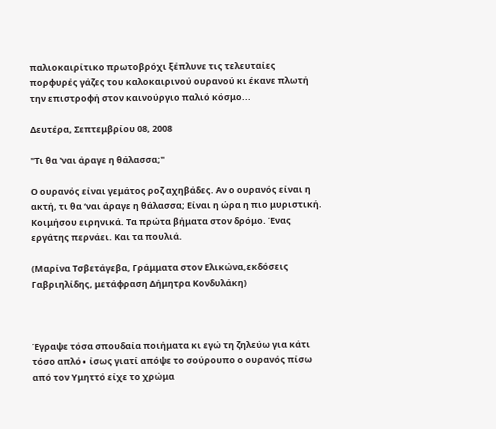παλιοκαιρίτικο πρωτοβρόχι ξέπλυνε τις τελευταίες πορφυρές γάζες του καλοκαιρινού ουρανού κι έκανε πλωτή την επιστροφή στον καινούργιο παλιό κόσμο...

Δευτέρα, Σεπτεμβρίου 08, 2008

"Τι θα 'ναι άραγε η θάλασσα;"

Ο ουρανός είναι γεμάτος ροζ αχηβάδες. Αν ο ουρανός είναι η ακτή, τι θα ‘ναι άραγε η θάλασσα; Είναι η ώρα η πιο μυριστική. Κοιμήσου ειρηνικά. Τα πρώτα βήματα στον δρόμο. Ένας εργάτης περνάει. Και τα πουλιά.

(Μαρίνα Τσβετάγεβα, Γράμματα στον Ελικώνα,εκδόσεις Γαβριηλίδης, μετάφραση Δήμητρα Κονδυλάκη)



Έγραψε τόσα σπουδαία ποιήματα κι εγώ τη ζηλεύω για κάτι τόσο απλό∙ ίσως γιατί απόψε το σούρουπο ο ουρανός πίσω από τον Υμηττό είχε το χρώμα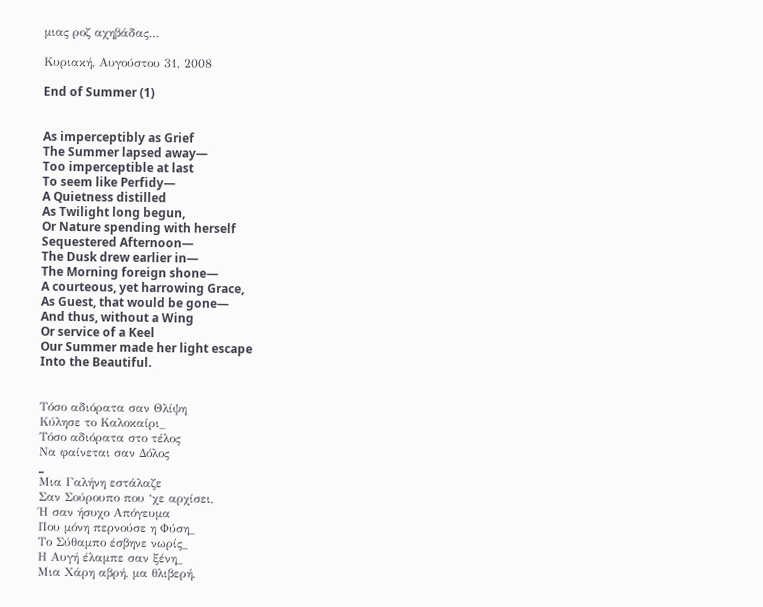μιας ροζ αχηβάδας…

Κυριακή, Αυγούστου 31, 2008

End of Summer (1)


As imperceptibly as Grief
The Summer lapsed away—
Too imperceptible at last
To seem like Perfidy—
A Quietness distilled
As Twilight long begun,
Or Nature spending with herself
Sequestered Afternoon—
The Dusk drew earlier in—
The Morning foreign shone—
A courteous, yet harrowing Grace,
As Guest, that would be gone—
And thus, without a Wing
Or service of a Keel
Our Summer made her light escape
Into the Beautiful.


Τόσο αδιόρατα σαν Θλίψη
Κύλησε το Καλοκαίρι_
Τόσο αδιόρατα στο τέλος
Να φαίνεται σαν Δόλος
_
Μια Γαλήνη εστάλαζε
Σαν Σούρουπο που ‘χε αρχίσει,
Ή σαν ήσυχο Απόγευμα
Που μόνη περνούσε η Φύση_
Το Σύθαμπο έσβηνε νωρίς_
Η Αυγή έλαμπε σαν ξένη_
Μια Χάρη αβρή, μα θλιβερή,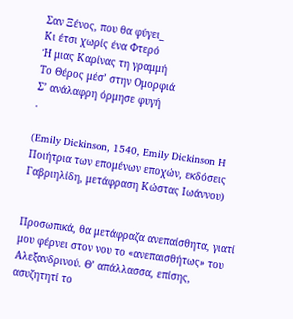Σαν Ξένος, που θα φύγει_
Κι έτσι χωρίς ένα Φτερό
Ή μιας Καρίνας τη γραμμή
Το Θέρος μέσ’ στην Ομορφιά
Σ’ ανάλαφρη όρμησε φυγή
.

(Emily Dickinson, 1540, Emily Dickinson H Ποιήτρια των επoμένων εποχών, εκδόσεις Γαβριηλίδη, μετάφραση Κώστας Ιωάννου)


Προσωπικά, θα μετάφραζα ανεπαίσθητα, γιατί μου φέρνει στον νου το «ανεπαισθήτως» του Αλεξανδρινού. Θ’ απάλλασσα, επίσης, ασυζητητί το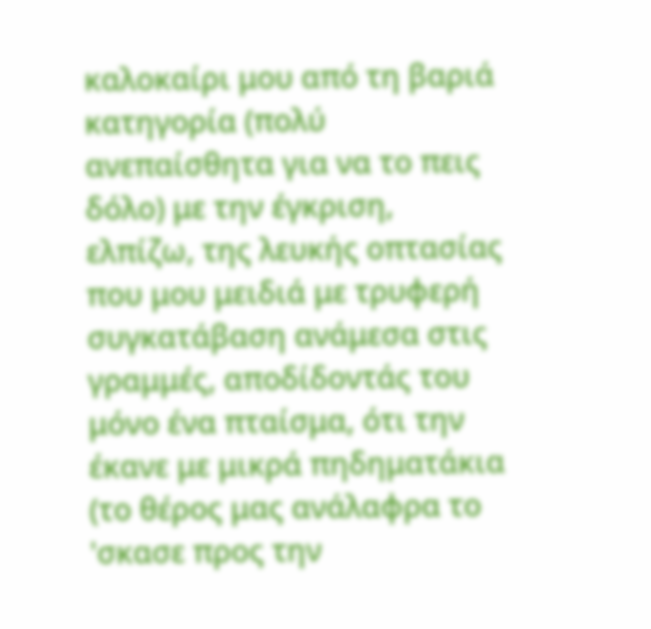καλοκαίρι μου από τη βαριά κατηγορία (πολύ ανεπαίσθητα για να το πεις δόλο) με την έγκριση, ελπίζω, της λευκής οπτασίας που μου μειδιά με τρυφερή συγκατάβαση ανάμεσα στις γραμμές, αποδίδοντάς του μόνο ένα πταίσμα, ότι την έκανε με μικρά πηδηματάκια (το θέρος μας ανάλαφρα το 'σκασε προς την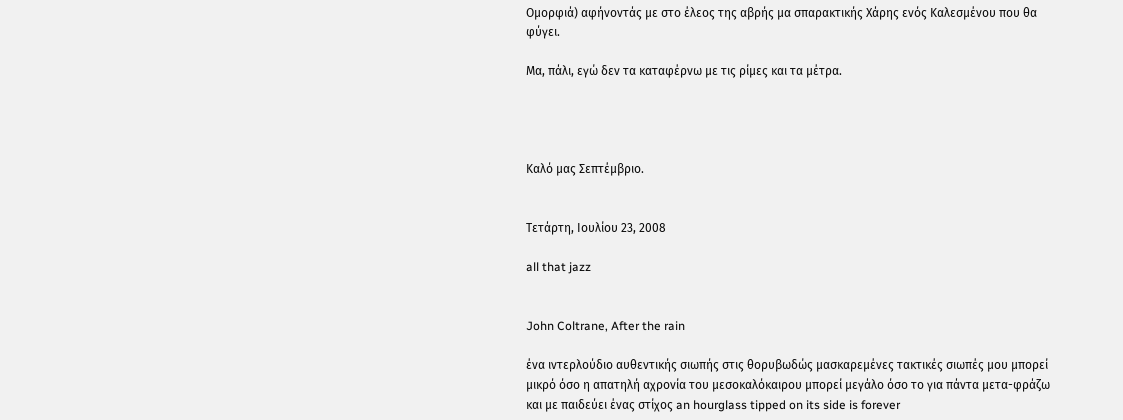Ομορφιά) αφήνοντάς με στο έλεος της αβρής μα σπαρακτικής Χάρης ενός Καλεσμένου που θα φύγει.

Μα, πάλι, εγώ δεν τα καταφέρνω με τις ρίμες και τα μέτρα.




Καλό μας Σεπτέμβριο.


Τετάρτη, Ιουλίου 23, 2008

all that jazz


John Coltrane, After the rain

ένα ιντερλούδιο αυθεντικής σιωπής στις θορυβωδώς μασκαρεμένες τακτικές σιωπές μου μπορεί μικρό όσο η απατηλή αχρονία του μεσοκαλόκαιρου μπορεί μεγάλο όσο το για πάντα μετα-φράζω και με παιδεύει ένας στίχος an hourglass tipped on its side is forever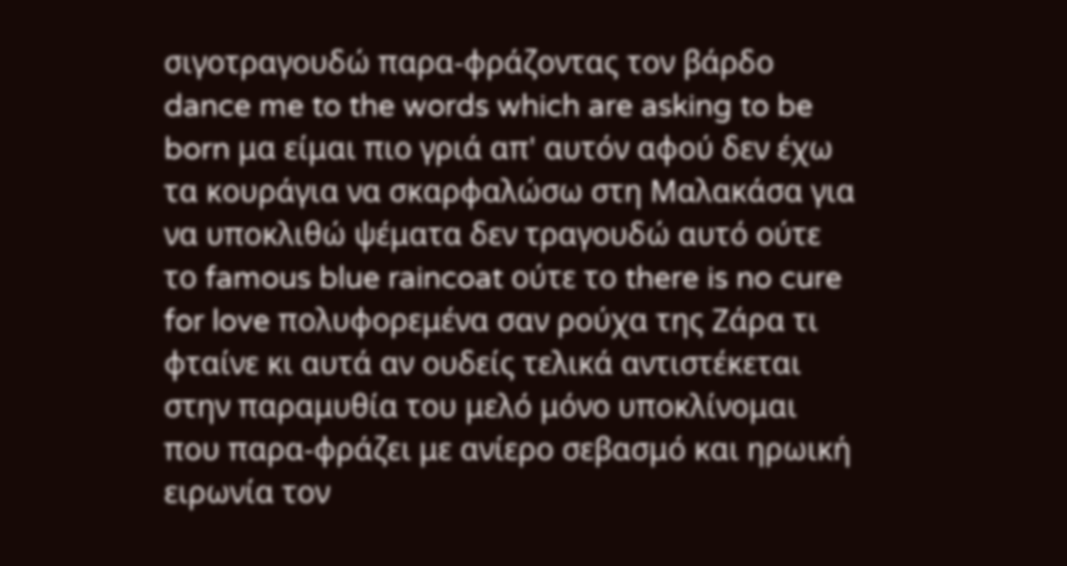σιγοτραγουδώ παρα-φράζοντας τον βάρδο dance me to the words which are asking to be born μα είμαι πιο γριά απ' αυτόν αφού δεν έχω τα κουράγια να σκαρφαλώσω στη Μαλακάσα για να υποκλιθώ ψέματα δεν τραγουδώ αυτό ούτε το famous blue raincoat ούτε το there is no cure for love πολυφορεμένα σαν ρούχα της Ζάρα τι φταίνε κι αυτά αν ουδείς τελικά αντιστέκεται στην παραμυθία του μελό μόνο υποκλίνομαι που παρα-φράζει με ανίερο σεβασμό και ηρωική ειρωνία τον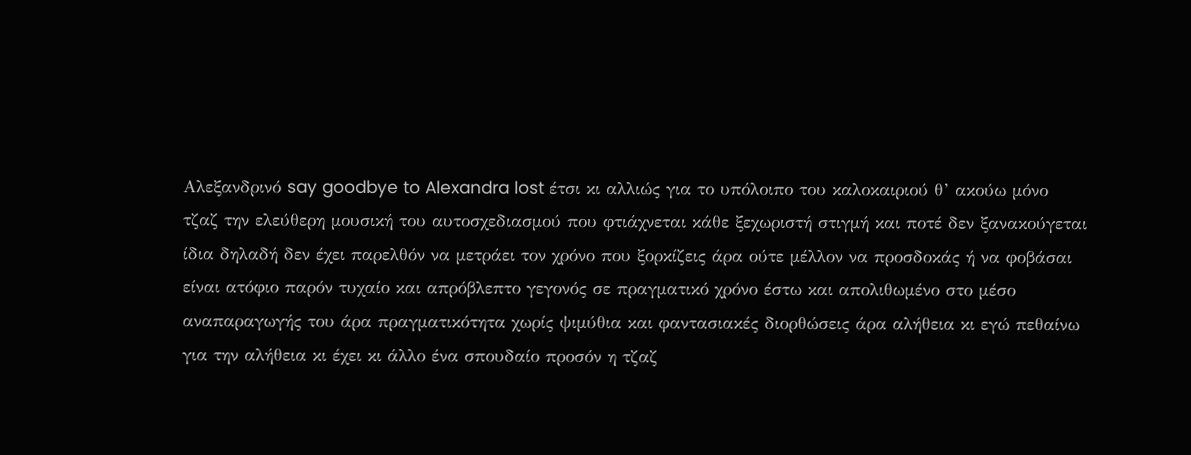Αλεξανδρινό say goodbye to Alexandra lost έτσι κι αλλιώς για το υπόλοιπο του καλοκαιριού θ’ ακούω μόνο τζαζ την ελεύθερη μουσική του αυτοσχεδιασμού που φτιάχνεται κάθε ξεχωριστή στιγμή και ποτέ δεν ξανακούγεται ίδια δηλαδή δεν έχει παρελθόν να μετράει τον χρόνο που ξορκίζεις άρα ούτε μέλλον να προσδοκάς ή να φοβάσαι είναι ατόφιο παρόν τυχαίο και απρόβλεπτο γεγονός σε πραγματικό χρόνο έστω και απολιθωμένο στο μέσο αναπαραγωγής του άρα πραγματικότητα χωρίς ψιμύθια και φαντασιακές διορθώσεις άρα αλήθεια κι εγώ πεθαίνω για την αλήθεια κι έχει κι άλλο ένα σπουδαίο προσόν η τζαζ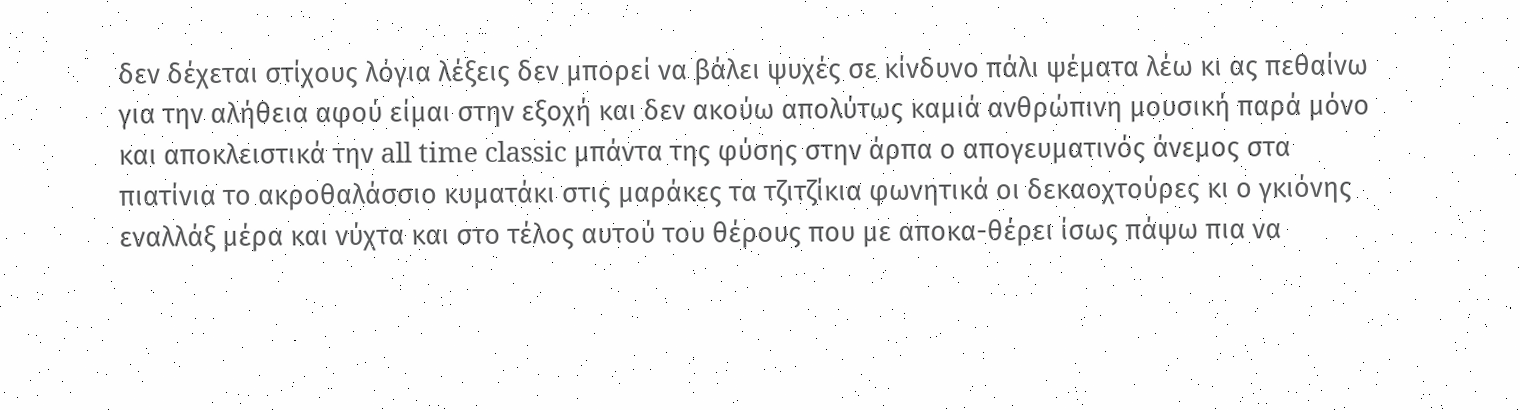δεν δέχεται στίχους λόγια λέξεις δεν μπορεί να βάλει ψυχές σε κίνδυνο πάλι ψέματα λέω κι ας πεθαίνω για την αλήθεια αφού είμαι στην εξοχή και δεν ακούω απολύτως καμιά ανθρώπινη μουσική παρά μόνο και αποκλειστικά την all time classic μπάντα της φύσης στην άρπα ο απογευματινός άνεμος στα πιατίνια το ακροθαλάσσιο κυματάκι στις μαράκες τα τζιτζίκια φωνητικά οι δεκαοχτούρες κι ο γκιόνης εναλλάξ μέρα και νύχτα και στο τέλος αυτού του θέρους που με αποκα-θέρει ίσως πάψω πια να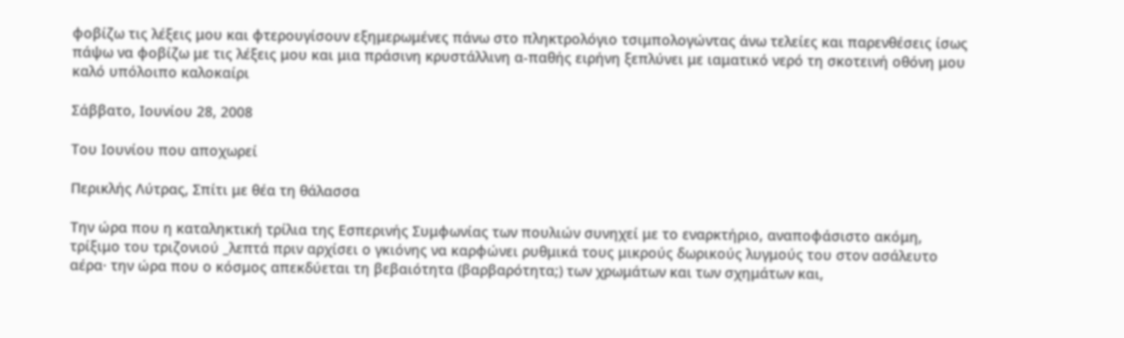φοβίζω τις λέξεις μου και φτερουγίσουν εξημερωμένες πάνω στο πληκτρολόγιο τσιμπολογώντας άνω τελείες και παρενθέσεις ίσως πάψω να φοβίζω με τις λέξεις μου και μια πράσινη κρυστάλλινη α-παθής ειρήνη ξεπλύνει με ιαματικό νερό τη σκοτεινή οθόνη μου καλό υπόλοιπο καλοκαίρι

Σάββατο, Ιουνίου 28, 2008

Του Ιουνίου που αποχωρεί

Περικλής Λύτρας, Σπίτι με θέα τη θάλασσα

Την ώρα που η καταληκτική τρίλια της Εσπερινής Συμφωνίας των πουλιών συνηχεί με το εναρκτήριο, αναποφάσιστο ακόμη, τρίξιμο του τριζονιού _λεπτά πριν αρχίσει ο γκιόνης να καρφώνει ρυθμικά τους μικρούς δωρικούς λυγμούς του στον ασάλευτο αέρα· την ώρα που ο κόσμος απεκδύεται τη βεβαιότητα (βαρβαρότητα;) των χρωμάτων και των σχημάτων και,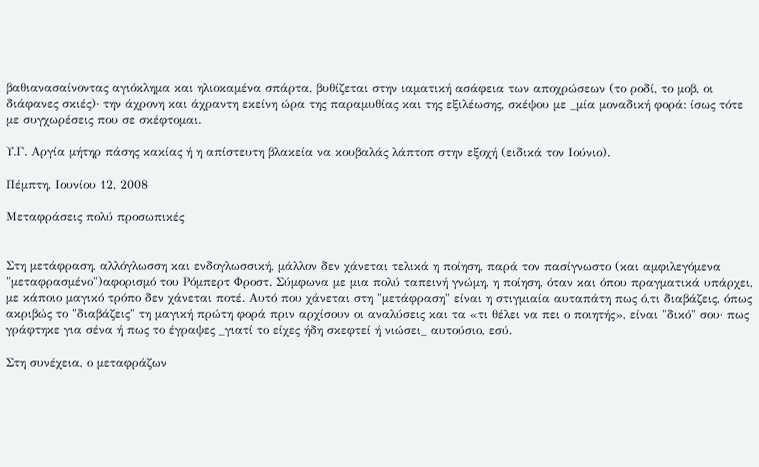βαθιανασαίνοντας αγιόκλημα και ηλιοκαμένα σπάρτα, βυθίζεται στην ιαματική ασάφεια των αποχρώσεων (το ροδί, το μοβ, οι διάφανες σκιές)· την άχρονη και άχραντη εκείνη ώρα της παραμυθίας και της εξιλέωσης, σκέψου με _μία μοναδική φορά: ίσως τότε με συγχωρέσεις που σε σκέφτομαι.

Υ.Γ. Αργία μήτηρ πάσης κακίας ή η απίστευτη βλακεία να κουβαλάς λάπτοπ στην εξοχή (ειδικά τον Ιούνιο).

Πέμπτη, Ιουνίου 12, 2008

Μεταφράσεις πολύ προσωπικές


Στη μετάφραση, αλλόγλωσση και ενδογλωσσική, μάλλον δεν χάνεται τελικά η ποίηση, παρά τον πασίγνωστο (και αμφιλεγόμενα "μεταφρασμένο")αφορισμό του Ρόμπερτ Φροστ. Σύμφωνα με μια πολύ ταπεινή γνώμη, η ποίηση, όταν και όπου πραγματικά υπάρχει, με κάποιο μαγικό τρόπο δεν χάνεται ποτέ. Αυτό που χάνεται στη "μετάφραση" είναι η στιγμιαία αυταπάτη πως ό,τι διαβάζεις, όπως ακριβώς το "διαβάζεις" τη μαγική πρώτη φορά πριν αρχίσουν οι αναλύσεις και τα «τι θέλει να πει ο ποιητής», είναι "δικό" σου· πως γράφτηκε για σένα ή πως το έγραψες _γιατί το είχες ήδη σκεφτεί ή νιώσει_ αυτούσιο, εσύ.

Στη συνέχεια, ο μεταφράζων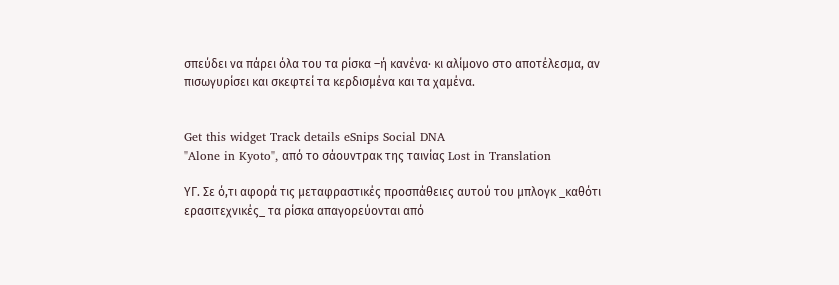σπεύδει να πάρει όλα του τα ρίσκα –ή κανένα· κι αλίμονο στο αποτέλεσμα, αν πισωγυρίσει και σκεφτεί τα κερδισμένα και τα χαμένα.


Get this widget Track details eSnips Social DNA
"Alone in Kyoto", από το σάουντρακ της ταινίας Lost in Translation

ΥΓ. Σε ό,τι αφορά τις μεταφραστικές προσπάθειες αυτού του μπλογκ _καθότι ερασιτεχνικές_ τα ρίσκα απαγορεύονται από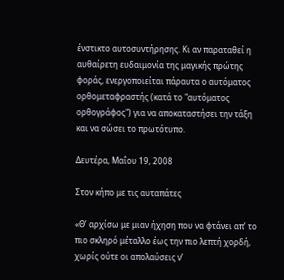ένστικτο αυτοσυντήρησης. Κι αν παραταθεί η αυθαίρετη ευδαιμονία της μαγικής πρώτης φοράς, ενεργοποιείται πάραυτα ο αυτόματος ορθομεταφραστής (κατά το "αυτόματος ορθογράφος") για να αποκαταστήσει την τάξη και να σώσει το πρωτότυπο.

Δευτέρα, Μαΐου 19, 2008

Στον κήπο με τις αυταπάτες

«Θ’ αρχίσω με μιαν ήχηση που να φτάνει απ’ το πιο σκληρό μέταλλο έως την πιο λεπτή χορδή, χωρίς ούτε οι απολαύσεις ν’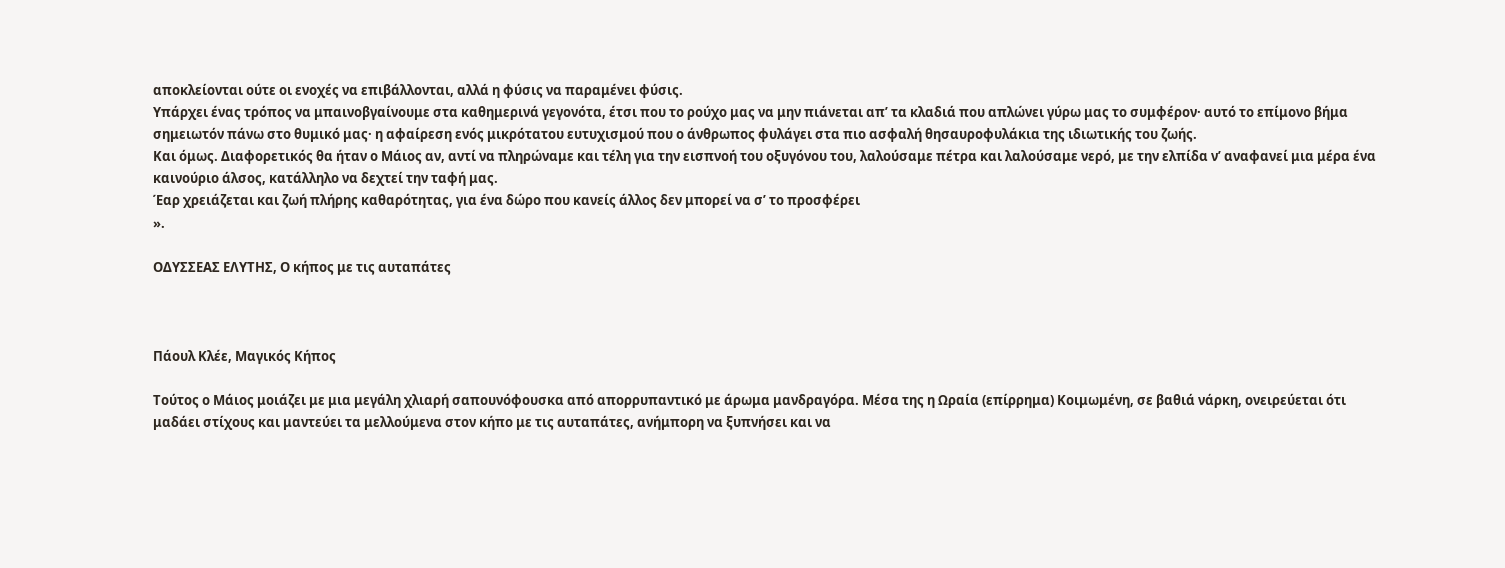αποκλείονται ούτε οι ενοχές να επιβάλλονται, αλλά η φύσις να παραμένει φύσις.
Υπάρχει ένας τρόπος να μπαινοβγαίνουμε στα καθημερινά γεγονότα, έτσι που το ρούχο μας να μην πιάνεται απ’ τα κλαδιά που απλώνει γύρω μας το συμφέρον· αυτό το επίμονο βήμα σημειωτόν πάνω στο θυμικό μας· η αφαίρεση ενός μικρότατου ευτυχισμού που ο άνθρωπος φυλάγει στα πιο ασφαλή θησαυροφυλάκια της ιδιωτικής του ζωής.
Και όμως. Διαφορετικός θα ήταν ο Μάιος αν, αντί να πληρώναμε και τέλη για την εισπνοή του οξυγόνου του, λαλούσαμε πέτρα και λαλούσαμε νερό, με την ελπίδα ν’ αναφανεί μια μέρα ένα καινούριο άλσος, κατάλληλο να δεχτεί την ταφή μας.
Έαρ χρειάζεται και ζωή πλήρης καθαρότητας, για ένα δώρο που κανείς άλλος δεν μπορεί να σ’ το προσφέρει
».

ΟΔΥΣΣΕΑΣ ΕΛΥΤΗΣ, Ο κήπος με τις αυταπάτες



Πάουλ Κλέε, Μαγικός Κήπος

Τούτος ο Μάιος μοιάζει με μια μεγάλη χλιαρή σαπουνόφουσκα από απορρυπαντικό με άρωμα μανδραγόρα. Μέσα της η Ωραία (επίρρημα) Κοιμωμένη, σε βαθιά νάρκη, ονειρεύεται ότι μαδάει στίχους και μαντεύει τα μελλούμενα στον κήπο με τις αυταπάτες, ανήμπορη να ξυπνήσει και να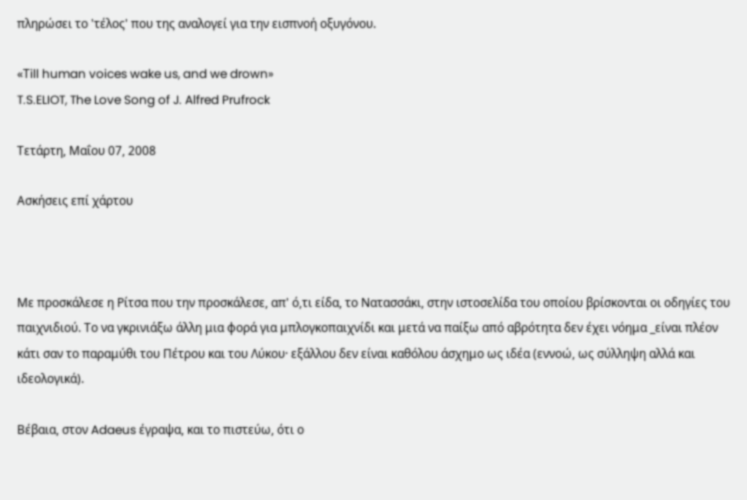πληρώσει το 'τέλος' που της αναλογεί για την εισπνοή οξυγόνου.

«Τill human voices wake us, and we drown»
T.S.ELIOT, The Love Song of J. Alfred Prufrock

Τετάρτη, Μαΐου 07, 2008

Ασκήσεις επί χάρτου



Με προσκάλεσε η Ρίτσα που την προσκάλεσε, απ' ό,τι είδα, το Νατασσάκι, στην ιστοσελίδα του οποίου βρίσκονται οι οδηγίες του παιχνιδιού. Το να γκρινιάξω άλλη μια φορά για μπλογκοπαιχνίδι και μετά να παίξω από αβρότητα δεν έχει νόημα _είναι πλέον κάτι σαν το παραμύθι του Πέτρου και του Λύκου· εξάλλου δεν είναι καθόλου άσχημο ως ιδέα (εννοώ, ως σύλληψη αλλά και ιδεολογικά).

Βέβαια, στον Adaeus έγραψα, και το πιστεύω, ότι ο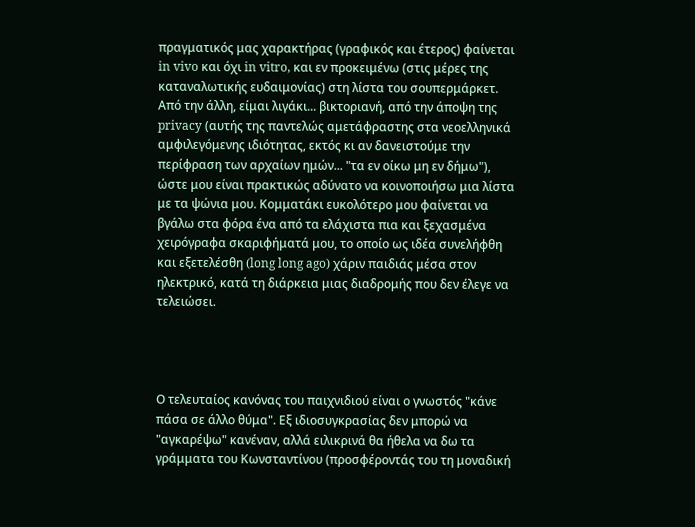πραγματικός μας χαρακτήρας (γραφικός και έτερος) φαίνεται in vivo και όχι in vitro, και εν προκειμένω (στις μέρες της καταναλωτικής ευδαιμονίας) στη λίστα του σουπερμάρκετ. Από την άλλη, είμαι λιγάκι... βικτοριανή, από την άποψη της privacy (αυτής της παντελώς αμετάφραστης στα νεοελληνικά αμφιλεγόμενης ιδιότητας, εκτός κι αν δανειστούμε την περίφραση των αρχαίων ημών... "τα εν οίκω μη εν δήμω"), ώστε μου είναι πρακτικώς αδύνατο να κοινοποιήσω μια λίστα με τα ψώνια μου. Κομματάκι ευκολότερο μου φαίνεται να βγάλω στα φόρα ένα από τα ελάχιστα πια και ξεχασμένα χειρόγραφα σκαριφήματά μου, το οποίο ως ιδέα συνελήφθη και εξετελέσθη (long long ago) χάριν παιδιάς μέσα στον ηλεκτρικό, κατά τη διάρκεια μιας διαδρομής που δεν έλεγε να τελειώσει.




Ο τελευταίος κανόνας του παιχνιδιού είναι ο γνωστός "κάνε πάσα σε άλλο θύμα". Εξ ιδιοσυγκρασίας δεν μπορώ να "αγκαρέψω" κανέναν, αλλά ειλικρινά θα ήθελα να δω τα γράμματα του Kωνσταντίνου (προσφέροντάς του τη μοναδική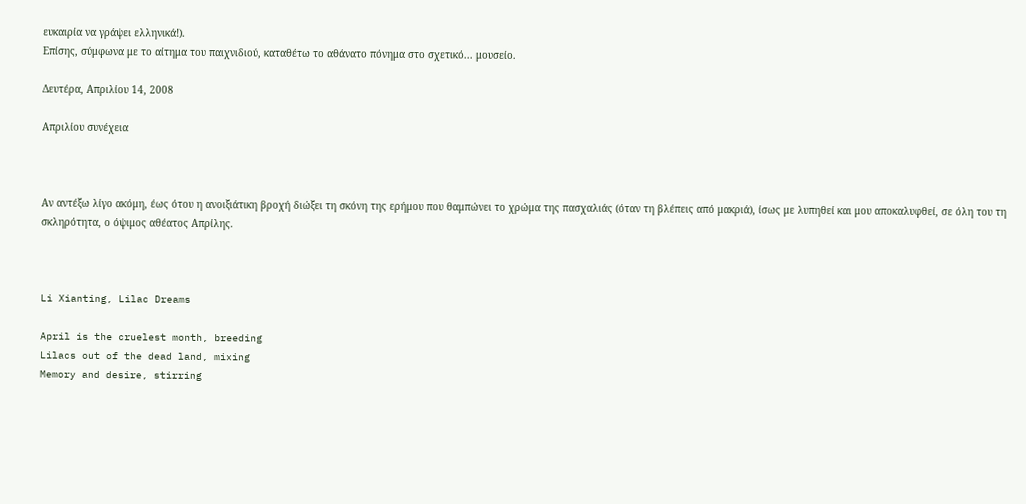ευκαιρία να γράψει ελληνικά!).
Επίσης, σύμφωνα με το αίτημα του παιχνιδιού, καταθέτω το αθάνατο πόνημα στο σχετικό... μουσείο.

Δευτέρα, Απριλίου 14, 2008

Απριλίου συνέχεια



Αν αντέξω λίγο ακόμη, έως ότου η ανοιξιάτικη βροχή διώξει τη σκόνη της ερήμου που θαμπώνει το χρώμα της πασχαλιάς (όταν τη βλέπεις από μακριά), ίσως με λυπηθεί και μου αποκαλυφθεί, σε όλη του τη σκληρότητα, ο όψιμος αθέατος Απρίλης.



Li Xianting, Lilac Dreams

April is the cruelest month, breeding
Lilacs out of the dead land, mixing
Memory and desire, stirring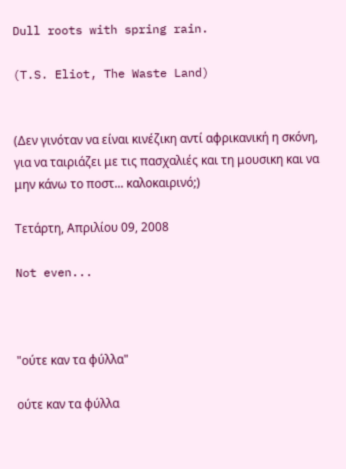Dull roots with spring rain.

(T.S. Eliot, The Waste Land)


(Δεν γινόταν να είναι κινέζικη αντί αφρικανική η σκόνη, για να ταιριάζει με τις πασχαλιές και τη μουσικη και να μην κάνω το ποστ... καλοκαιρινό;)

Τετάρτη, Απριλίου 09, 2008

Not even...



"ούτε καν τα φύλλα"

ούτε καν τα φύλλα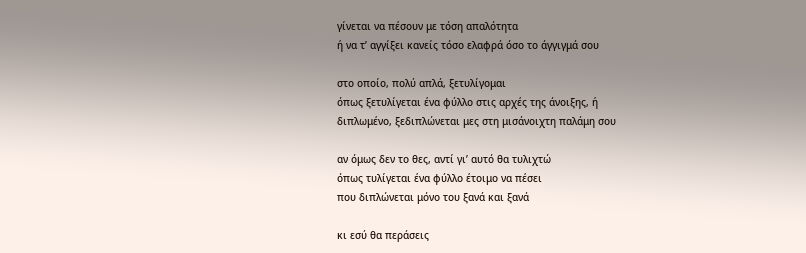γίνεται να πέσουν με τόση απαλότητα
ή να τ’ αγγίξει κανείς τόσο ελαφρά όσο το άγγιγμά σου

στο οποίο, πολύ απλά, ξετυλίγομαι
όπως ξετυλίγεται ένα φύλλο στις αρχές της άνοιξης, ή
διπλωμένο, ξεδιπλώνεται μες στη μισάνοιχτη παλάμη σου

αν όμως δεν το θες, αντί γι’ αυτό θα τυλιχτώ
όπως τυλίγεται ένα φύλλο έτοιμο να πέσει
που διπλώνεται μόνο του ξανά και ξανά

κι εσύ θα περάσεις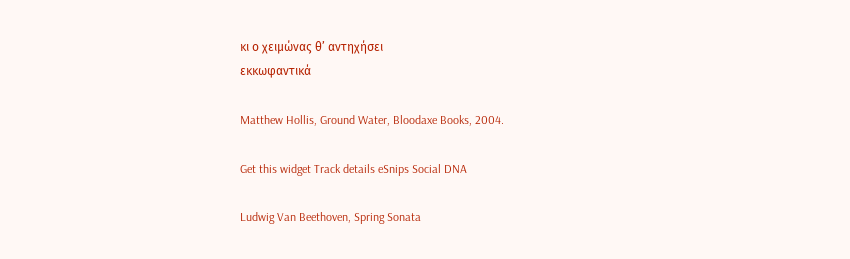κι ο χειμώνας θ’ αντηχήσει
εκκωφαντικά

Matthew Hollis, Ground Water, Bloodaxe Books, 2004.

Get this widget Track details eSnips Social DNA

Ludwig Van Beethoven, Spring Sonata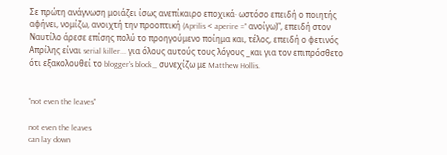Σε πρώτη ανάγνωση μοιάζει ίσως ανεπίκαιρο εποχικά· ωστόσο επειδή ο ποιητής αφήνει, νομίζω, ανοιχτή την προοπτική (Aprilis < aperire =" ανοίγω)", επειδή στον Ναυτίλο άρεσε επίσης πολύ το προηγούμενο ποίημα και, τέλος, επειδή ο φετινός Απρίλης είναι serial killer... για όλους αυτούς τους λόγους _και για τον επιπρόσθετο ότι εξακολουθεί το blogger's block_ συνεχίζω με Matthew Hollis.


"not even the leaves"

not even the leaves
can lay down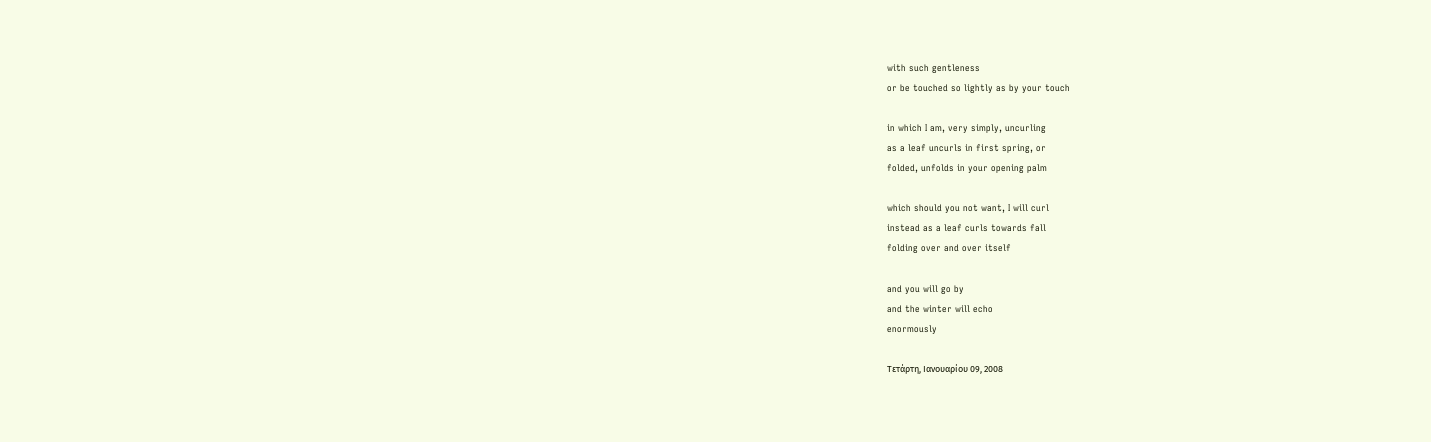with such gentleness
or be touched so lightly as by your touch

in which I am, very simply, uncurling
as a leaf uncurls in first spring, or
folded, unfolds in your opening palm

which should you not want, I will curl
instead as a leaf curls towards fall
folding over and over itself

and you will go by
and the winter will echo
enormously

Τετάρτη, Ιανουαρίου 09, 2008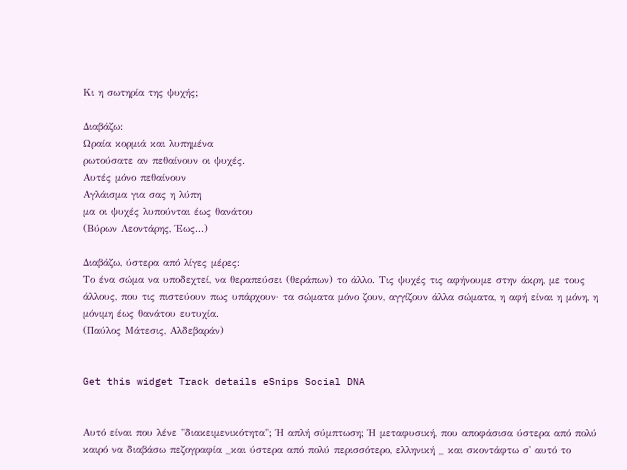Κι η σωτηρία της ψυχής;

Διαβάζω:
Ωραία κορμιά και λυπημένα
ρωτούσατε αν πεθαίνουν οι ψυχές.
Αυτές μόνο πεθαίνουν
Αγλάισμα για σας η λύπη
μα οι ψυχές λυπούνται έως θανάτου
(Βύρων Λεοντάρης, Έως...)

Διαβάζω, ύστερα από λίγες μέρες:
Tο ένα σώμα να υποδεχτεί, να θεραπεύσει (θεράπων) το άλλο. Τις ψυχές τις αφήνουμε στην άκρη, με τους άλλους, που τις πιστεύουν πως υπάρχουν· τα σώματα μόνο ζουν, αγγίζουν άλλα σώματα, η αφή είναι η μόνη, η μόνιμη έως θανάτου ευτυχία.
(Παύλος Μάτεσις, Αλδεβαράν)


Get this widget Track details eSnips Social DNA


Αυτό είναι που λένε "διακειμενικότητα"; Ή απλή σύμπτωση; Ή μεταφυσική, που αποφάσισα ύστερα από πολύ καιρό να διαβάσω πεζογραφία _και ύστερα από πολύ περισσότερο, ελληνική _ και σκοντάφτω σ' αυτό το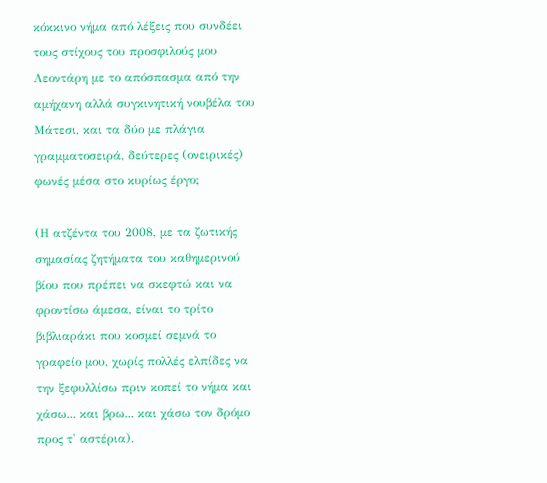κόκκινο νήμα από λέξεις που συνδέει τους στίχους του προσφιλούς μου Λεοντάρη με το απόσπασμα από την αμήχανη αλλά συγκινητική νουβέλα του Μάτεσι, και τα δύο με πλάγια γραμματοσειρά, δεύτερες (ονειρικές) φωνές μέσα στο κυρίως έργο;

(Η ατζέντα του 2008, με τα ζωτικής σημασίας ζητήματα του καθημερινού βίου που πρέπει να σκεφτώ και να φροντίσω άμεσα, είναι το τρίτο βιβλιαράκι που κοσμεί σεμνά το γραφείο μου, χωρίς πολλές ελπίδες να την ξεφυλλίσω πριν κοπεί το νήμα και χάσω... και βρω... και χάσω τον δρόμο προς τ' αστέρια).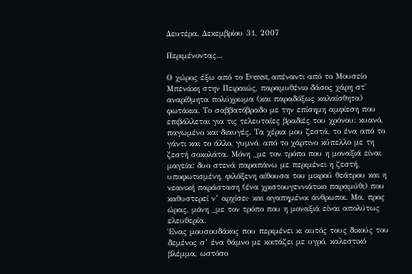Δευτέρα, Δεκεμβρίου 31, 2007

Περιμένοντας...

Ο χώρος έξω από το Everest, απέναντι από το Μουσείο Μπενάκη στην Πειραιώς, παραμυθένιο δάσος χάρη στ' αναρίθμητα πολύχρωμα (και παραδόξως καλαίσθητα) φωτάκια. Το σαββατόβραδο με την επίσημη αμφίεση που επιβάλλεται για τις τελευταίες βραδιές του χρόνου: κυανό, παγωμένο και διαυγές. Τα χέρια μου ζεστά, το ένα από το γάντι και το άλλο, γυμνό, από το χάρτινο κύπελλο με τη ζεστή σοκολάτα. Μόνη _με τον τρόπο που η μοναξιά είναι μαγεία: δυο στενά παραπάνω με περιμένει η ζεστή, υποφωτισμένη, φιλόξενη αίθουσα του μικρού θεάτρου και η νεανική παράσταση (ένα χριστουγεννιάτικο παραμύθι) που καθυστερεί ν’ αρχίσει· και αγαπημένοι άνθρωποι. Μα, προς ώρας, μόνη _με τον τρόπο που η μοναξιά είναι απολύτως ελευθερία.
Ένας μουσουδάκος που περιμένει κι αυτός τους δικούς του δεμένος σ’ ένα θάμνο με κοιτάζει με υγρό, καλεστικό βλέμμα, ωστόσο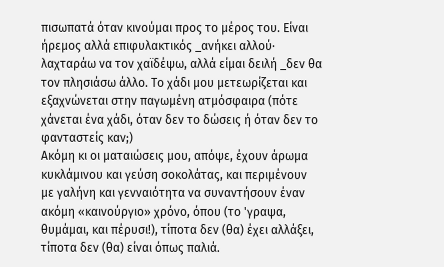πισωπατά όταν κινούμαι προς το μέρος του. Είναι ήρεμος αλλά επιφυλακτικός _ανήκει αλλού· λαχταράω να τον χαϊδέψω, αλλά είμαι δειλή _δεν θα τον πλησιάσω άλλο. Το χάδι μου μετεωρίζεται και εξαχνώνεται στην παγωμένη ατμόσφαιρα (πότε χάνεται ένα χάδι, όταν δεν το δώσεις ή όταν δεν το φανταστείς καν;)
Aκόμη κι οι ματαιώσεις μου, απόψε, έχουν άρωμα κυκλάμινου και γεύση σοκολάτας, και περιμένουν με γαλήνη και γενναιότητα να συναντήσουν έναν ακόμη «καινούργιο» χρόνο, όπου (το 'γραψα, θυμάμαι, και πέρυσι!), τίποτα δεν (θα) έχει αλλάξει, τίποτα δεν (θα) είναι όπως παλιά.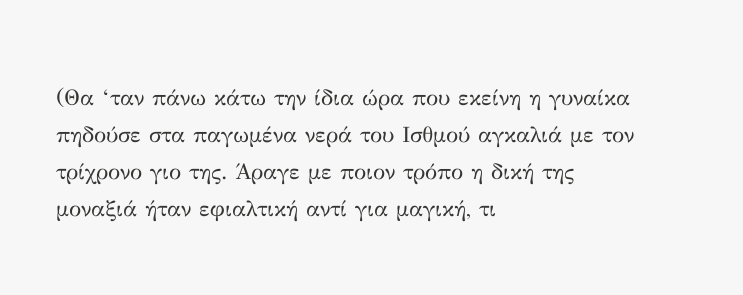(Θα ‘ταν πάνω κάτω την ίδια ώρα που εκείνη η γυναίκα πηδούσε στα παγωμένα νερά του Ισθμού αγκαλιά με τον τρίχρονο γιο της. Άραγε με ποιον τρόπο η δική της μοναξιά ήταν εφιαλτική αντί για μαγική, τι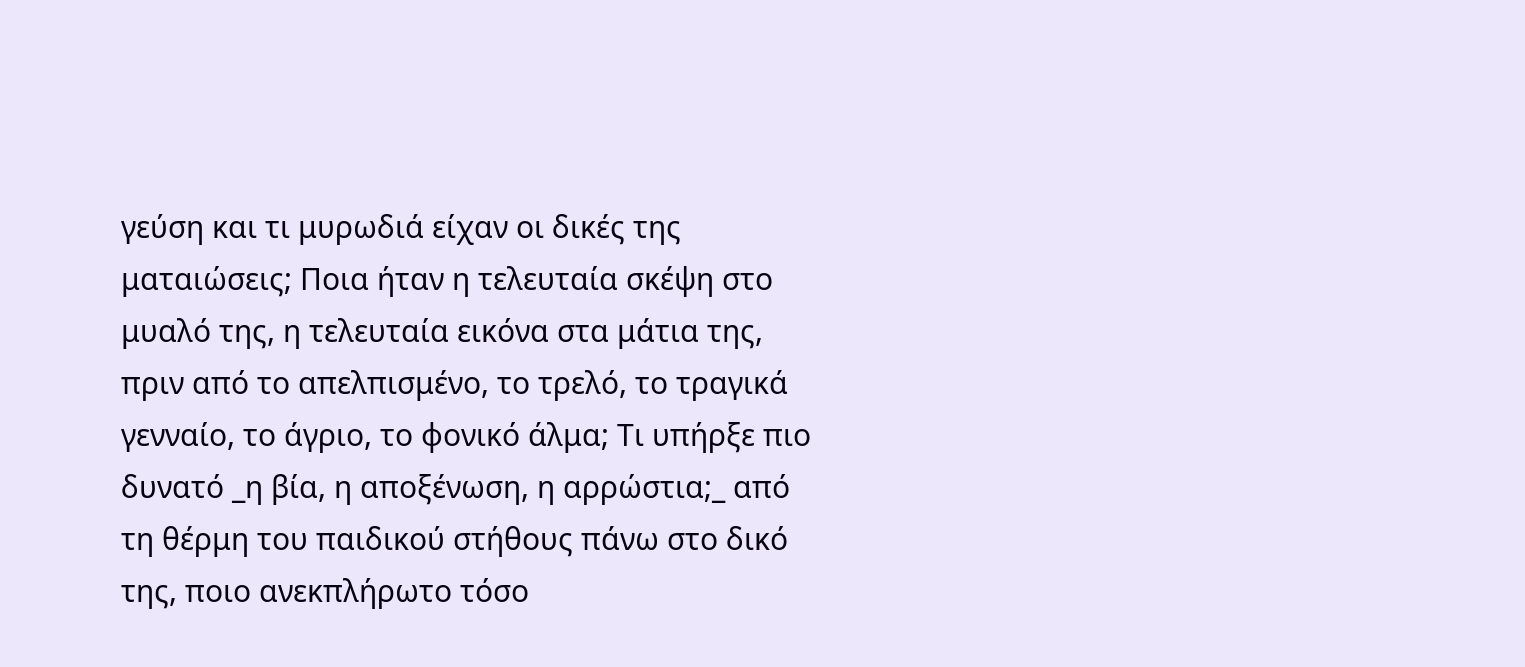γεύση και τι μυρωδιά είχαν οι δικές της ματαιώσεις; Ποια ήταν η τελευταία σκέψη στο μυαλό της, η τελευταία εικόνα στα μάτια της, πριν από το απελπισμένο, το τρελό, το τραγικά γενναίο, το άγριο, το φονικό άλμα; Τι υπήρξε πιο δυνατό _η βία, η αποξένωση, η αρρώστια;_ από τη θέρμη του παιδικού στήθους πάνω στο δικό της, ποιο ανεκπλήρωτο τόσο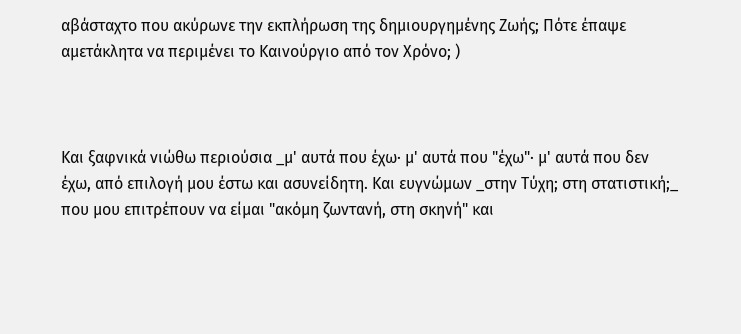αβάσταχτο που ακύρωνε την εκπλήρωση της δημιουργημένης Ζωής; Πότε έπαψε αμετάκλητα να περιμένει το Καινούργιο από τον Χρόνο; )



Και ξαφνικά νιώθω περιούσια _μ' αυτά που έχω· μ' αυτά που "έχω"· μ' αυτά που δεν έχω, από επιλογή μου έστω και ασυνείδητη. Και ευγνώμων _στην Tύχη; στη στατιστική;_ που μου επιτρέπουν να είμαι "ακόμη ζωντανή, στη σκηνή" και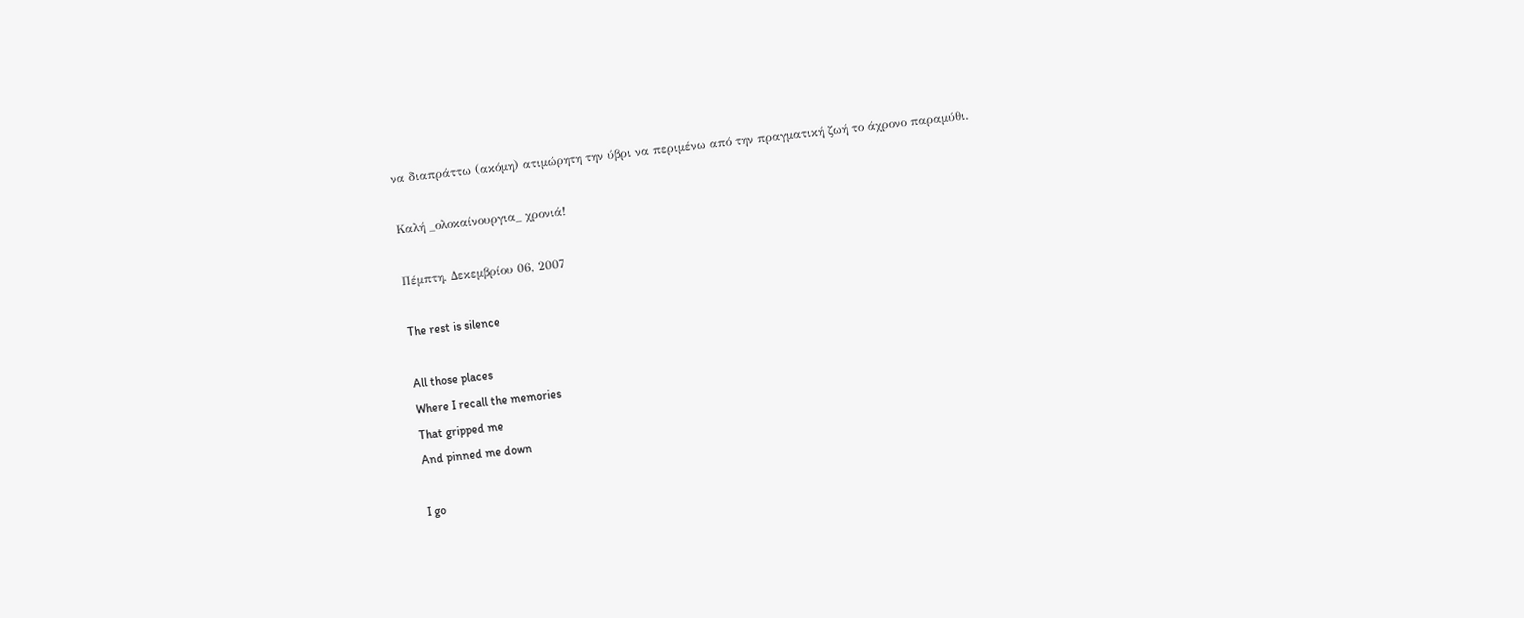να διαπράττω (ακόμη) ατιμώρητη την ύβρι να περιμένω από την πραγματική ζωή το άχρονο παραμύθι.

Καλή _ολοκαίνουργια_ χρονιά!

Πέμπτη, Δεκεμβρίου 06, 2007

The rest is silence

All those places
Where I recall the memories
That gripped me
And pinned me down

I go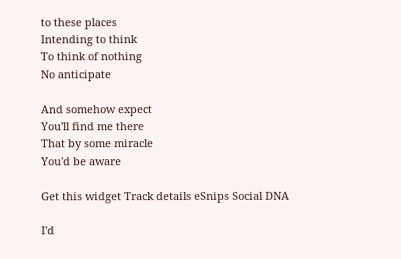to these places
Intending to think
To think of nothing
No anticipate

And somehow expect
You'll find me there
That by some miracle
You'd be aware

Get this widget Track details eSnips Social DNA

I'd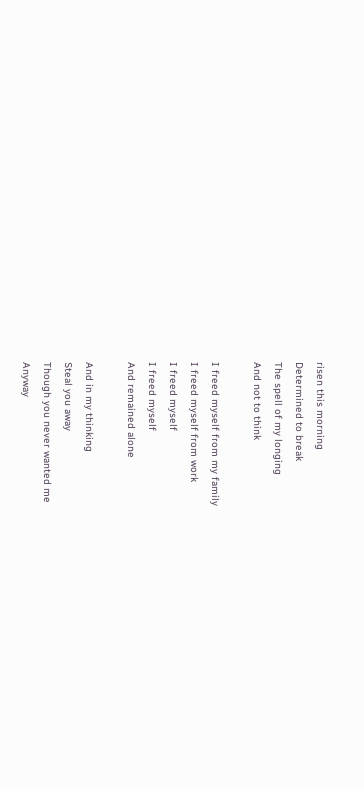risen this morning
Determined to break
The spell of my longing
And not to think

I freed myself from my family
I freed myself from work
I freed myself
I freed myself
And remained alone

And in my thinking
Steal you away
Though you never wanted me
Anyway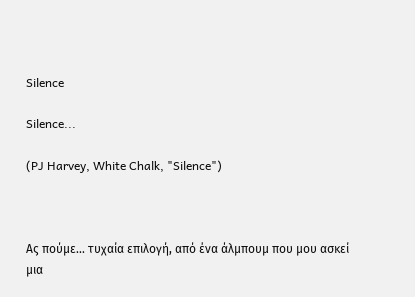Silence

Silence...

(PJ Harvey, White Chalk, "Silence")



Ας πούμε... τυχαία επιλογή, από ένα άλμπουμ που μου ασκεί μια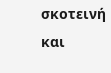σκοτεινή και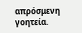απρόσμενη γοητεία.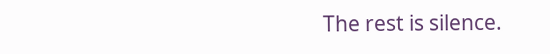The rest is silence.